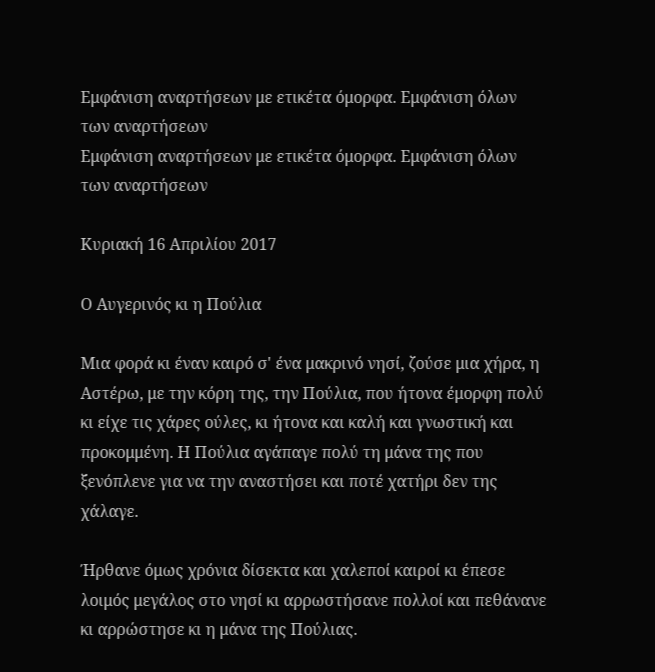Εμφάνιση αναρτήσεων με ετικέτα όμορφα. Εμφάνιση όλων των αναρτήσεων
Εμφάνιση αναρτήσεων με ετικέτα όμορφα. Εμφάνιση όλων των αναρτήσεων

Κυριακή 16 Απριλίου 2017

Ο Αυγερινός κι η Πούλια

Μια φορά κι έναν καιρό σ' ένα μακρινό νησί, ζούσε μια χήρα, η Αστέρω, με την κόρη της, την Πούλια, που ήτονα έμορφη πολύ κι είχε τις χάρες ούλες, κι ήτονα και καλή και γνωστική και προκομμένη. Η Πούλια αγάπαγε πολύ τη μάνα της που ξενόπλενε για να την αναστήσει και ποτέ χατήρι δεν της χάλαγε.

Ήρθανε όμως χρόνια δίσεκτα και χαλεποί καιροί κι έπεσε λοιμός μεγάλος στο νησί κι αρρωστήσανε πολλοί και πεθάνανε κι αρρώστησε κι η μάνα της Πούλιας.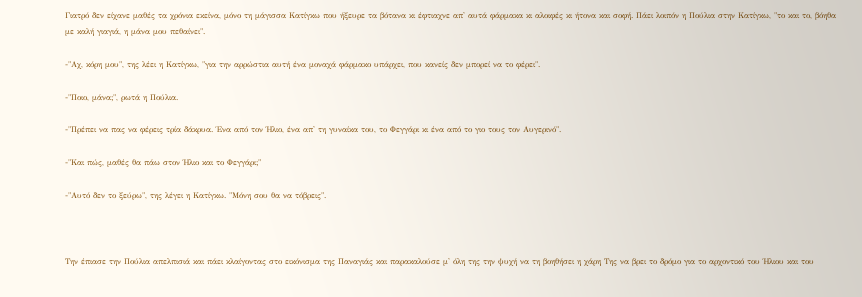Γιατρό δεν είχανε μαθές τα χρόνια εκείνα, μόνο τη μάγισσα Κατίγκω που ήξευρε τα βότανα κι έφτιαχνε απ' αυτά φάρμακα κι αλοιφές κι ήτονα και σοφή. Πάει λοιπόν η Πούλια στην Κατίγκω, "το και το, βόηθα με καλή γιαγιά, η μάνα μου πεθαίνει".

-"Αχ, κόρη μου", της λέει η Κατίγκω, "για την αρρώστια αυτή ένα μοναχά φάρμακο υπάρχει, που κανείς δεν μπορεί να το φέρει".

-"Ποιο, μάνα;", ρωτά η Πούλια.

-"Πρέπει να πας να φέρεις τρία δάκρυα. Ένα από τον Ήλιο, ένα απ' τη γυναίκα του, το Φεγγάρι κι ένα από το γιο τους τον Αυγερινό".

-"Και πώς, μαθές θα πάω στον Ήλιο και το Φεγγάρι;"

-"Αυτό δεν το ξεύρω", της λέγει η Κατίγκω. "Μόνη σου θα να τόβρεις".



Την έπιασε την Πούλια απελπισιά και πάει κλαίγοντας στο εικόνισμα της Παναγιάς και παρακαλούσε μ' όλη της την ψυχή να τη βοηθήσει η χάρη Της να βρει το δρόμο για το αρχοντικό του Ήλιου και του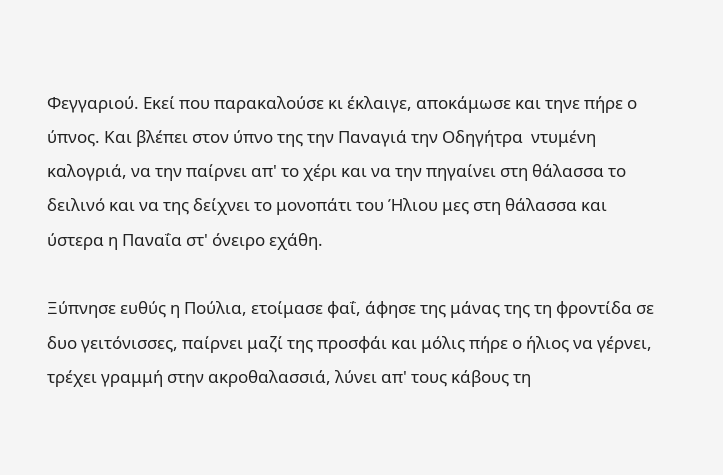Φεγγαριού. Εκεί που παρακαλούσε κι έκλαιγε, αποκάμωσε και τηνε πήρε ο ύπνος. Και βλέπει στον ύπνο της την Παναγιά την Οδηγήτρα  ντυμένη καλογριά, να την παίρνει απ' το χέρι και να την πηγαίνει στη θάλασσα το δειλινό και να της δείχνει το μονοπάτι του Ήλιου μες στη θάλασσα και ύστερα η Παναΐα στ' όνειρο εχάθη.

Ξύπνησε ευθύς η Πούλια, ετοίμασε φαΐ, άφησε της μάνας της τη φροντίδα σε δυο γειτόνισσες, παίρνει μαζί της προσφάι και μόλις πήρε ο ήλιος να γέρνει, τρέχει γραμμή στην ακροθαλασσιά, λύνει απ' τους κάβους τη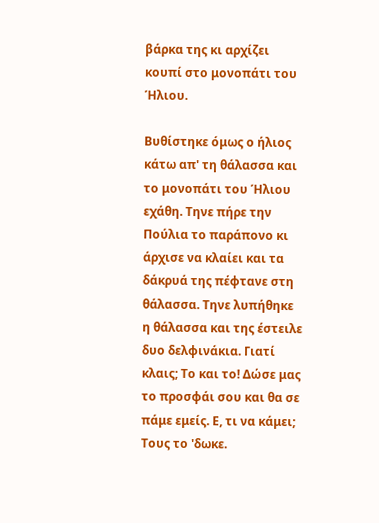βάρκα της κι αρχίζει κουπί στο μονοπάτι του Ήλιου.

Βυθίστηκε όμως ο ήλιος κάτω απ' τη θάλασσα και το μονοπάτι του Ήλιου εχάθη. Τηνε πήρε την Πούλια το παράπονο κι άρχισε να κλαίει και τα δάκρυά της πέφτανε στη θάλασσα. Τηνε λυπήθηκε η θάλασσα και της έστειλε δυο δελφινάκια. Γιατί κλαις; Το και το! Δώσε μας το προσφάι σου και θα σε πάμε εμείς. Ε, τι να κάμει; Τους το 'δωκε.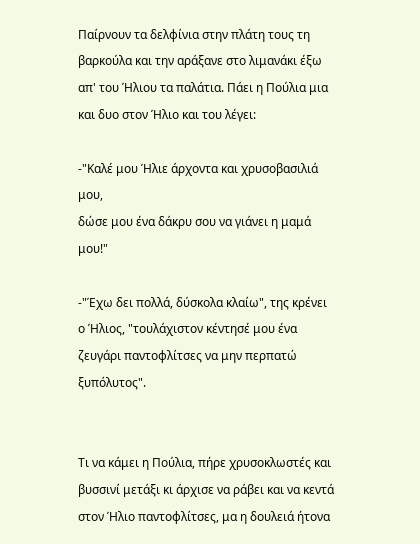Παίρνουν τα δελφίνια στην πλάτη τους τη βαρκούλα και την αράξανε στο λιμανάκι έξω απ' του Ήλιου τα παλάτια. Πάει η Πούλια μια και δυο στον Ήλιο και του λέγει:

-"Καλέ μου Ήλιε άρχοντα και χρυσοβασιλιά μου,
δώσε μου ένα δάκρυ σου να γιάνει η μαμά μου!"

-"Έχω δει πολλά, δύσκολα κλαίω", της κρένει ο Ήλιος, "τουλάχιστον κέντησέ μου ένα ζευγάρι παντοφλίτσες να μην περπατώ ξυπόλυτος".


Τι να κάμει η Πούλια, πήρε χρυσοκλωστές και βυσσινί μετάξι κι άρχισε να ράβει και να κεντά στον Ήλιο παντοφλίτσες, μα η δουλειά ήτονα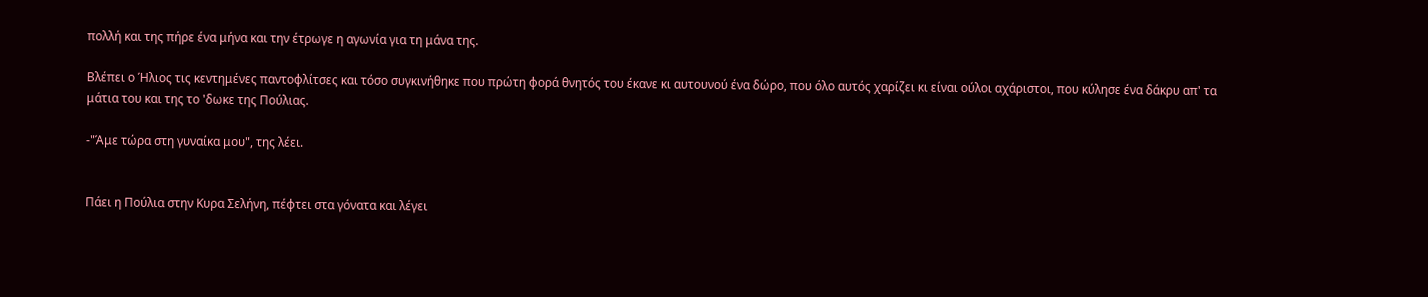πολλή και της πήρε ένα μήνα και την έτρωγε η αγωνία για τη μάνα της.

Βλέπει ο Ήλιος τις κεντημένες παντοφλίτσες και τόσο συγκινήθηκε που πρώτη φορά θνητός του έκανε κι αυτουνού ένα δώρο, που όλο αυτός χαρίζει κι είναι ούλοι αχάριστοι, που κύλησε ένα δάκρυ απ' τα μάτια του και της το 'δωκε της Πούλιας.

-"Άμε τώρα στη γυναίκα μου", της λέει.


Πάει η Πούλια στην Κυρα Σελήνη, πέφτει στα γόνατα και λέγει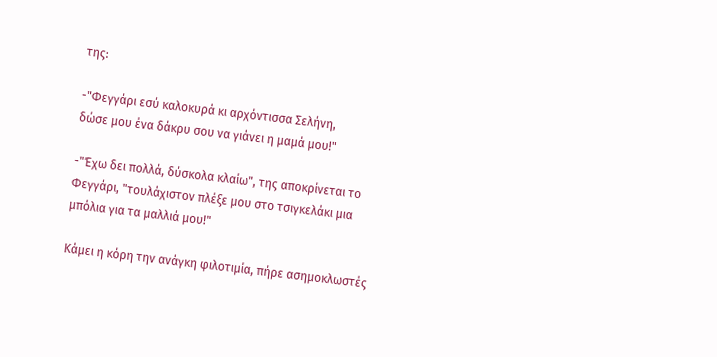της:

-"Φεγγάρι εσύ καλοκυρά κι αρχόντισσα Σελήνη,
δώσε μου ένα δάκρυ σου να γιάνει η μαμά μου!"

-"Έχω δει πολλά, δύσκολα κλαίω", της αποκρίνεται το Φεγγάρι, "τουλάχιστον πλέξε μου στο τσιγκελάκι μια μπόλια για τα μαλλιά μου!"

Κάμει η κόρη την ανάγκη φιλοτιμία, πήρε ασημοκλωστές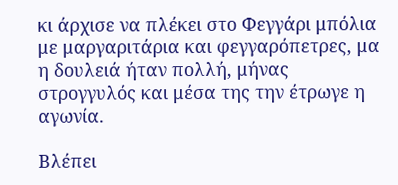κι άρχισε να πλέκει στο Φεγγάρι μπόλια με μαργαριτάρια και φεγγαρόπετρες, μα η δουλειά ήταν πολλή, μήνας στρογγυλός και μέσα της την έτρωγε η αγωνία.

Βλέπει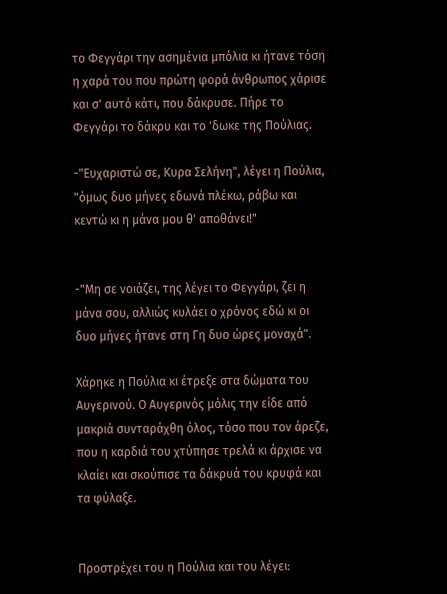το Φεγγάρι την ασημένια μπόλια κι ήτανε τόση η χαρά του που πρώτη φορά άνθρωπος χάρισε και σ' αυτό κάτι, που δάκρυσε. Πήρε το Φεγγάρι το δάκρυ και το 'δωκε της Πούλιας.

-"Ευχαριστώ σε, Κυρα Σελήνη", λέγει η Πούλια, "όμως δυο μήνες εδωνά πλέκω, ράβω και κεντώ κι η μάνα μου θ' αποθάνει!"


-"Μη σε νοιάζει, της λέγει το Φεγγάρι, ζει η μάνα σου, αλλιώς κυλάει ο χρόνος εδώ κι οι δυο μήνες ήτανε στη Γη δυο ώρες μοναχά".

Χάρηκε η Πούλια κι έτρεξε στα δώματα του Αυγερινού. Ο Αυγερινός μόλις την είδε από μακριά συνταράχθη όλος, τόσο που τον άρεζε, που η καρδιά του χτύπησε τρελά κι άρχισε να κλαίει και σκούπισε τα δάκρυά του κρυφά και τα φύλαξε.


Προστρέχει του η Πούλια και του λέγει: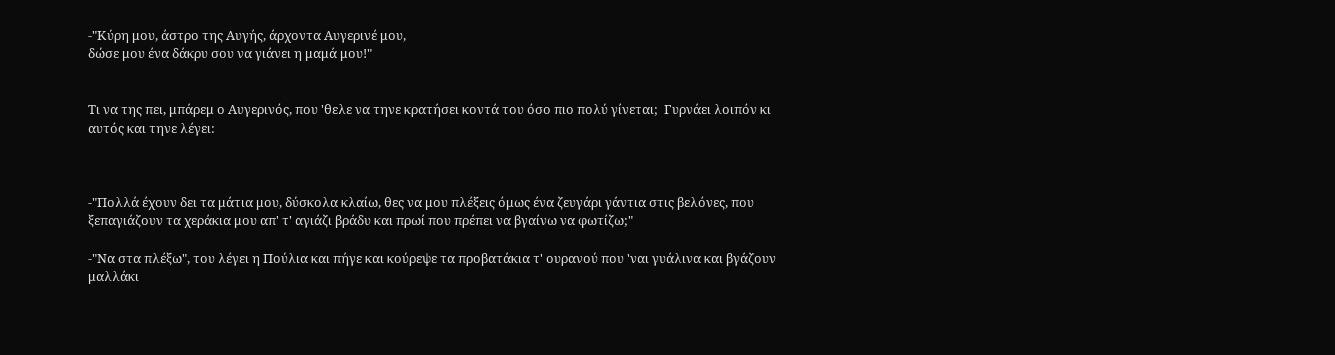-"Κύρη μου, άστρο της Αυγής, άρχοντα Αυγερινέ μου,
δώσε μου ένα δάκρυ σου να γιάνει η μαμά μου!"


Τι να της πει, μπάρεμ ο Αυγερινός, που 'θελε να τηνε κρατήσει κοντά του όσο πιο πολύ γίνεται;  Γυρνάει λοιπόν κι αυτός και τηνε λέγει:



-"Πολλά έχουν δει τα μάτια μου, δύσκολα κλαίω, θες να μου πλέξεις όμως ένα ζευγάρι γάντια στις βελόνες, που ξεπαγιάζουν τα χεράκια μου απ' τ' αγιάζι βράδυ και πρωί που πρέπει να βγαίνω να φωτίζω;"

-"Να στα πλέξω", του λέγει η Πούλια και πήγε και κούρεψε τα προβατάκια τ' ουρανού που 'ναι γυάλινα και βγάζουν μαλλάκι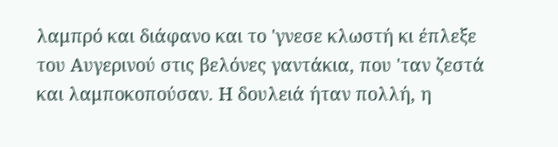λαμπρό και διάφανο και το 'γνεσε κλωστή κι έπλεξε  του Αυγερινού στις βελόνες γαντάκια, που 'ταν ζεστά και λαμποκοπούσαν. Η δουλειά ήταν πολλή, η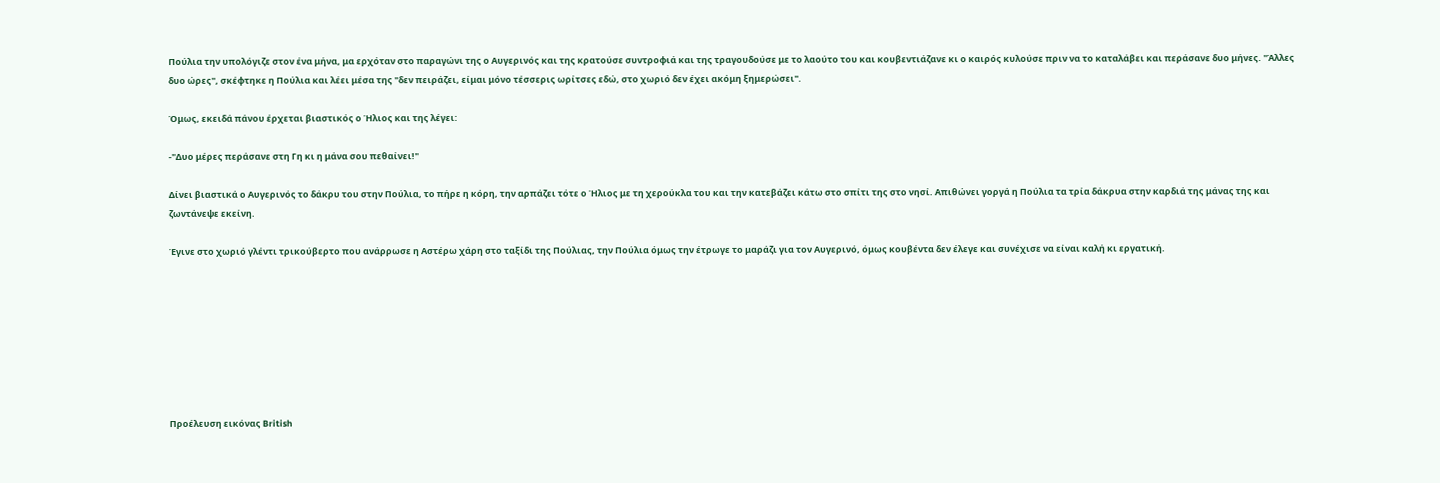Πούλια την υπολόγιζε στον ένα μήνα, μα ερχόταν στο παραγώνι της ο Αυγερινός και της κρατούσε συντροφιά και της τραγουδούσε με το λαούτο του και κουβεντιάζανε κι ο καιρός κυλούσε πριν να το καταλάβει και περάσανε δυο μήνες. "Άλλες δυο ώρες", σκέφτηκε η Πούλια και λέει μέσα της "δεν πειράζει, είμαι μόνο τέσσερις ωρίτσες εδώ, στο χωριό δεν έχει ακόμη ξημερώσει".

Όμως, εκειδά πάνου έρχεται βιαστικός ο Ήλιος και της λέγει:

-"Δυο μέρες περάσανε στη Γη κι η μάνα σου πεθαίνει!"

Δίνει βιαστικά ο Αυγερινός το δάκρυ του στην Πούλια, το πήρε η κόρη, την αρπάζει τότε ο Ήλιος με τη χερούκλα του και την κατεβάζει κάτω στο σπίτι της στο νησί. Απιθώνει γοργά η Πούλια τα τρία δάκρυα στην καρδιά της μάνας της και ζωντάνεψε εκείνη.

Έγινε στο χωριό γλέντι τρικούβερτο που ανάρρωσε η Αστέρω χάρη στο ταξίδι της Πούλιας, την Πούλια όμως την έτρωγε το μαράζι για τον Αυγερινό, όμως κουβέντα δεν έλεγε και συνέχισε να είναι καλή κι εργατική.








Προέλευση εικόνας British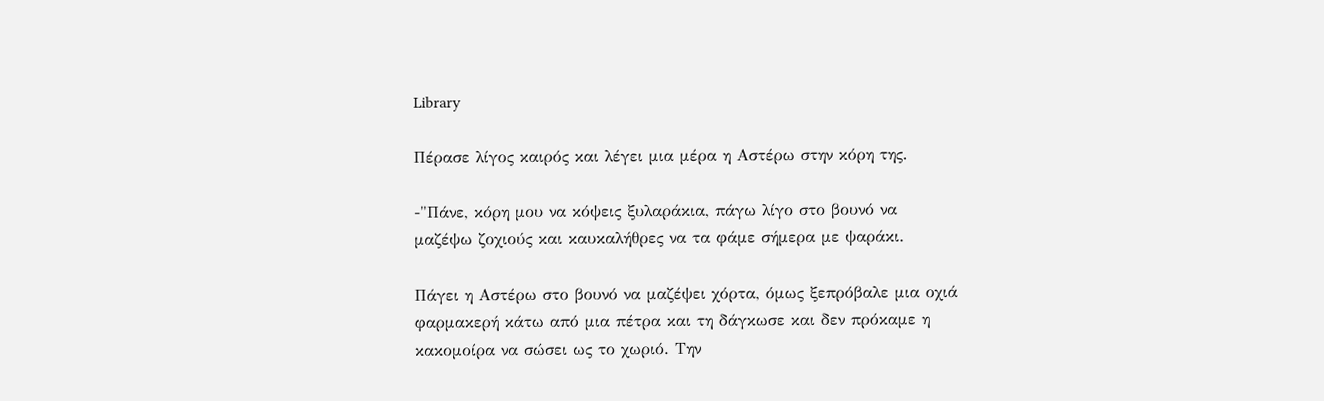Library

Πέρασε λίγος καιρός και λέγει μια μέρα η Αστέρω στην κόρη της.

-"Πάνε, κόρη μου να κόψεις ξυλαράκια, πάγω λίγο στο βουνό να μαζέψω ζοχιούς και καυκαλήθρες να τα φάμε σήμερα με ψαράκι.

Πάγει η Αστέρω στο βουνό να μαζέψει χόρτα, όμως ξεπρόβαλε μια οχιά φαρμακερή κάτω από μια πέτρα και τη δάγκωσε και δεν πρόκαμε η κακομοίρα να σώσει ως το χωριό. Την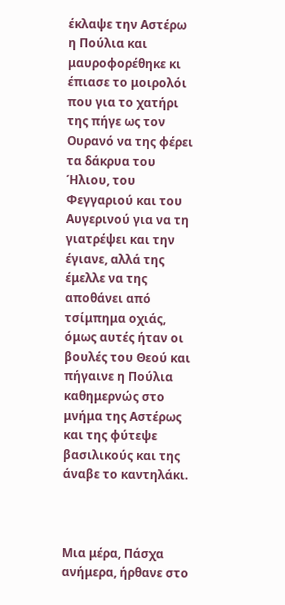έκλαψε την Αστέρω η Πούλια και μαυροφορέθηκε κι έπιασε το μοιρολόι που για το χατήρι της πήγε ως τον Ουρανό να της φέρει τα δάκρυα του Ήλιου, του Φεγγαριού και του Αυγερινού για να τη γιατρέψει και την έγιανε, αλλά της έμελλε να της αποθάνει από τσίμπημα οχιάς, όμως αυτές ήταν οι βουλές του Θεού και πήγαινε η Πούλια καθημερνώς στο μνήμα της Αστέρως και της φύτεψε βασιλικούς και της άναβε το καντηλάκι.



Μια μέρα, Πάσχα ανήμερα, ήρθανε στο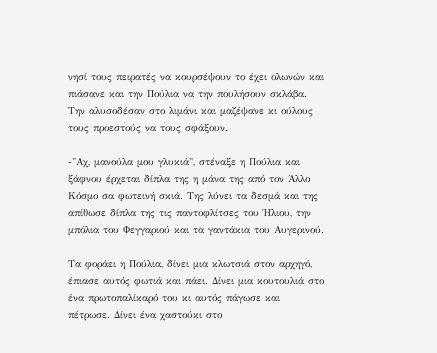νησί τους πειρατές να κουρσέψουν το έχει ολωνών και πιάσανε και την Πούλια να την πουλήσουν σκλάβα. Την αλυσοδέσαν στο λιμάνι και μαζέψανε κι ούλους τους προεστούς να τους σφάξουν.

-"Αχ, μανούλα μου γλυκιά", στέναξε η Πούλια και ξάφνου έρχεται δίπλα της η μάνα της από τον Άλλο Κόσμο σα φωτεινή σκιά. Της λύνει τα δεσμά και της απίθωσε δίπλα της τις παντοφλίτσες του Ήλιου, την μπόλια του Φεγγαριού και τα γαντάκια του Αυγερινού.

Τα φοράει η Πούλια, δίνει μια κλωτσιά στον αρχηγό, έπιασε αυτός φωτιά και πάει. Δίνει μια κουτουλιά στο ένα πρωτοπαλίκαρό του κι αυτός πάγωσε και πέτρωσε. Δίνει ένα χαστούκι στο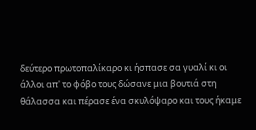δεύτερο πρωτοπαλίκαρο κι ήσπασε σα γυαλί κι οι άλλοι απ' το φόβο τους δώσανε μια βουτιά στη θάλασσα και πέρασε ένα σκυλόψαρο και τους ήκαμε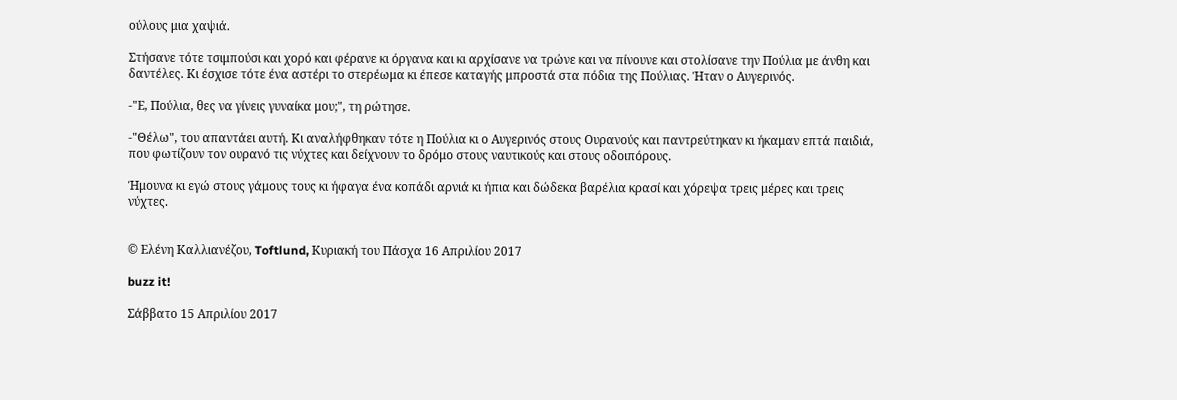ούλους μια χαψιά.

Στήσανε τότε τσιμπούσι και χορό και φέρανε κι όργανα και κι αρχίσανε να τρώνε και να πίνουνε και στολίσανε την Πούλια με άνθη και δαντέλες. Κι έσχισε τότε ένα αστέρι το στερέωμα κι έπεσε καταγής μπροστά στα πόδια της Πούλιας. Ήταν ο Αυγερινός.

-"Ε, Πούλια, θες να γίνεις γυναίκα μου;", τη ρώτησε.

-"Θέλω", του απαντάει αυτή. Κι αναλήφθηκαν τότε η Πούλια κι ο Αυγερινός στους Ουρανούς και παντρεύτηκαν κι ήκαμαν επτά παιδιά, που φωτίζουν τον ουρανό τις νύχτες και δείχνουν το δρόμο στους ναυτικούς και στους οδοιπόρους.

Ήμουνα κι εγώ στους γάμους τους κι ήφαγα ένα κοπάδι αρνιά κι ήπια και δώδεκα βαρέλια κρασί και χόρεψα τρεις μέρες και τρεις νύχτες.


© Ελένη Καλλιανέζου, Toftlund, Κυριακή του Πάσχα 16 Απριλίου 2017

buzz it!

Σάββατο 15 Απριλίου 2017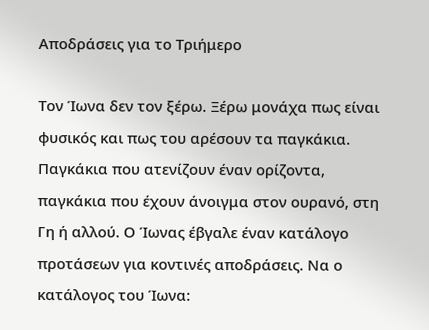Αποδράσεις για το Τριήμερο

Τον Ίωνα δεν τον ξέρω. Ξέρω μονάχα πως είναι φυσικός και πως του αρέσουν τα παγκάκια. Παγκάκια που ατενίζουν έναν ορίζοντα, παγκάκια που έχουν άνοιγμα στον ουρανό, στη Γη ή αλλού. Ο Ίωνας έβγαλε έναν κατάλογο προτάσεων για κοντινές αποδράσεις. Να ο κατάλογος του Ίωνα: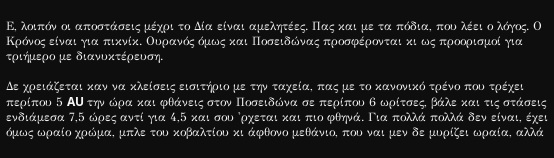Ε, λοιπόν οι αποστάσεις μέχρι το Δία είναι αμελητέες. Πας και με τα πόδια, που λέει ο λόγος. Ο Κρόνος είναι για πικνίκ. Ουρανός όμως και Ποσειδώνας προσφέρονται κι ως προορισμοί για τριήμερο με διανυκτέρευση.

Δε χρειάζεται καν να κλείσεις εισιτήριο με την ταχεία, πας με το κανονικό τρένο που τρέχει περίπου 5 AU την ώρα και φθάνεις στον Ποσειδώνα σε περίπου 6 ωρίτσες, βάλε και τις στάσεις ενδιάμεσα 7,5 ώρες αντί για 4,5 και σου 'ρχεται και πιο φθηνά. Για πολλά πολλά δεν είναι, έχει όμως ωραίο χρώμα, μπλε του κοβαλτίου κι άφθονο μεθάνιο, που ναι μεν δε μυρίζει ωραία, αλλά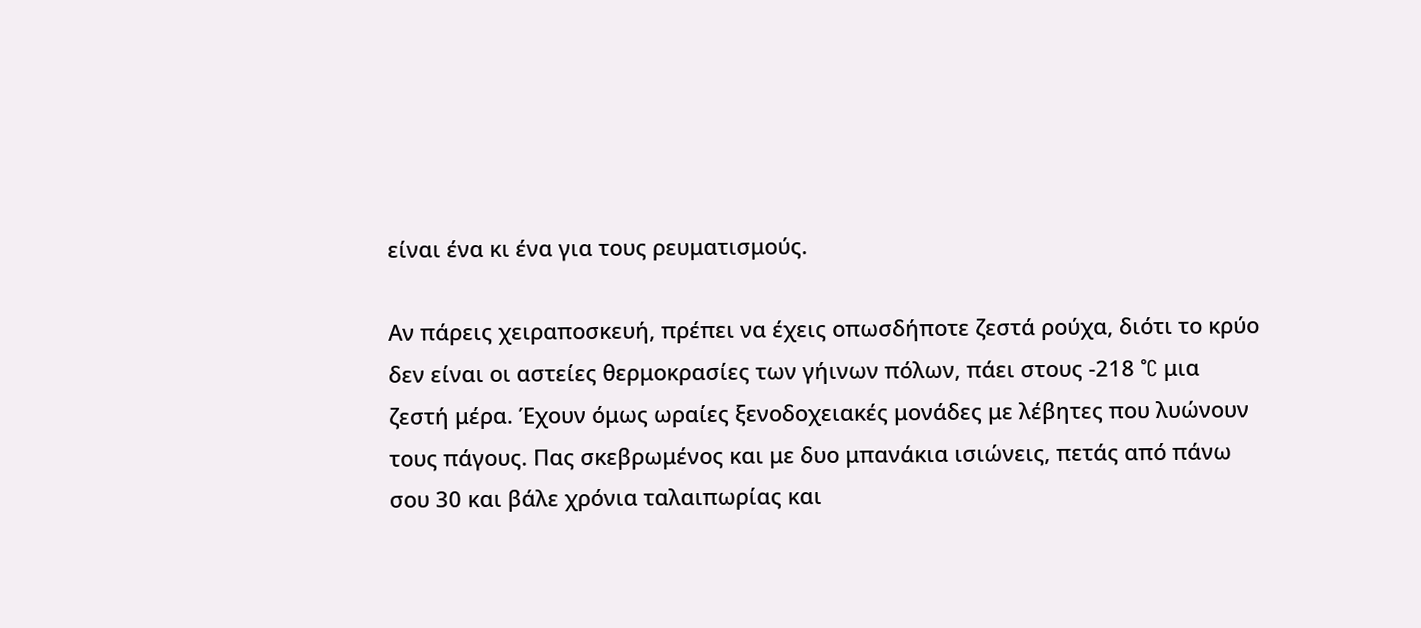είναι ένα κι ένα για τους ρευματισμούς.

Αν πάρεις χειραποσκευή, πρέπει να έχεις οπωσδήποτε ζεστά ρούχα, διότι το κρύο δεν είναι οι αστείες θερμοκρασίες των γήινων πόλων, πάει στους -218 °C μια ζεστή μέρα. Έχουν όμως ωραίες ξενοδοχειακές μονάδες με λέβητες που λυώνουν τους πάγους. Πας σκεβρωμένος και με δυο μπανάκια ισιώνεις, πετάς από πάνω σου 30 και βάλε χρόνια ταλαιπωρίας και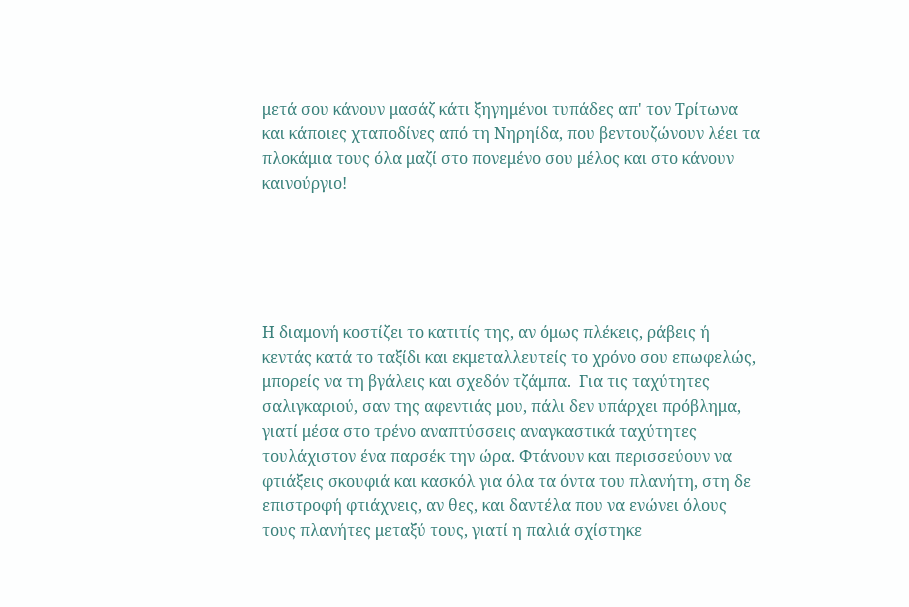μετά σου κάνουν μασάζ κάτι ξηγημένοι τυπάδες απ' τον Τρίτωνα και κάποιες χταποδίνες από τη Νηρηίδα, που βεντουζώνουν λέει τα πλοκάμια τους όλα μαζί στο πονεμένο σου μέλος και στο κάνουν καινούργιο!





Η διαμονή κοστίζει το κατιτίς της, αν όμως πλέκεις, ράβεις ή κεντάς κατά το ταξίδι και εκμεταλλευτείς το χρόνο σου επωφελώς, μπορείς να τη βγάλεις και σχεδόν τζάμπα.  Για τις ταχύτητες σαλιγκαριού, σαν της αφεντιάς μου, πάλι δεν υπάρχει πρόβλημα, γιατί μέσα στο τρένο αναπτύσσεις αναγκαστικά ταχύτητες τουλάχιστον ένα παρσέκ την ώρα. Φτάνουν και περισσεύουν να φτιάξεις σκουφιά και κασκόλ για όλα τα όντα του πλανήτη, στη δε επιστροφή φτιάχνεις, αν θες, και δαντέλα που να ενώνει όλους τους πλανήτες μεταξύ τους, γιατί η παλιά σχίστηκε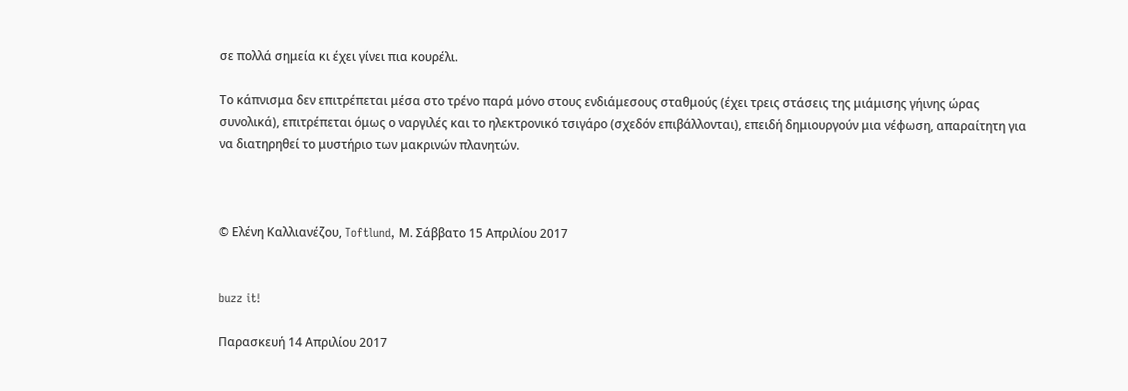σε πολλά σημεία κι έχει γίνει πια κουρέλι.

Το κάπνισμα δεν επιτρέπεται μέσα στο τρένο παρά μόνο στους ενδιάμεσους σταθμούς (έχει τρεις στάσεις της μιάμισης γήινης ώρας συνολικά), επιτρέπεται όμως ο ναργιλές και το ηλεκτρονικό τσιγάρο (σχεδόν επιβάλλονται), επειδή δημιουργούν μια νέφωση, απαραίτητη για να διατηρηθεί το μυστήριο των μακρινών πλανητών.



© Ελένη Καλλιανέζου, Toftlund, Μ. Σάββατο 15 Απριλίου 2017


buzz it!

Παρασκευή 14 Απριλίου 2017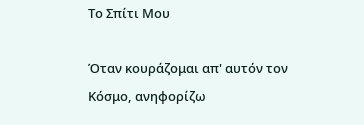Το Σπίτι Μου

Όταν κουράζομαι απ' αυτόν τον Κόσμο, ανηφορίζω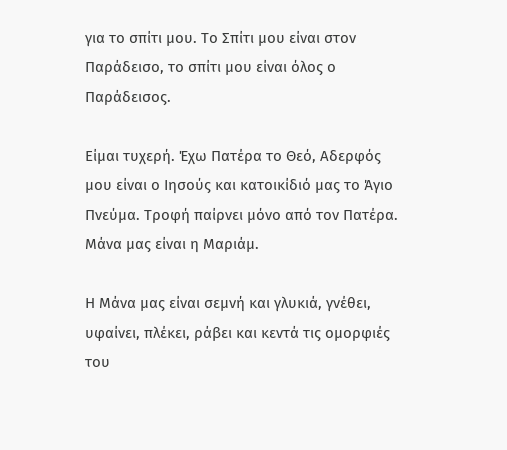για το σπίτι μου. Το Σπίτι μου είναι στον Παράδεισο, το σπίτι μου είναι όλος ο Παράδεισος.

Είμαι τυχερή. Έχω Πατέρα το Θεό, Αδερφός μου είναι ο Ιησούς και κατοικίδιό μας το Άγιο Πνεύμα. Τροφή παίρνει μόνο από τον Πατέρα. Μάνα μας είναι η Μαριάμ.

Η Μάνα μας είναι σεμνή και γλυκιά, γνέθει, υφαίνει, πλέκει, ράβει και κεντά τις ομορφιές του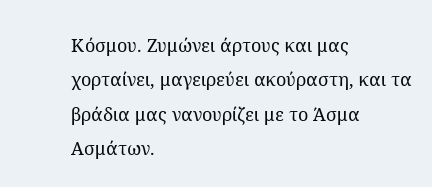Κόσμου. Ζυμώνει άρτους και μας χορταίνει, μαγειρεύει ακούραστη, και τα βράδια μας νανουρίζει με το Άσμα Ασμάτων.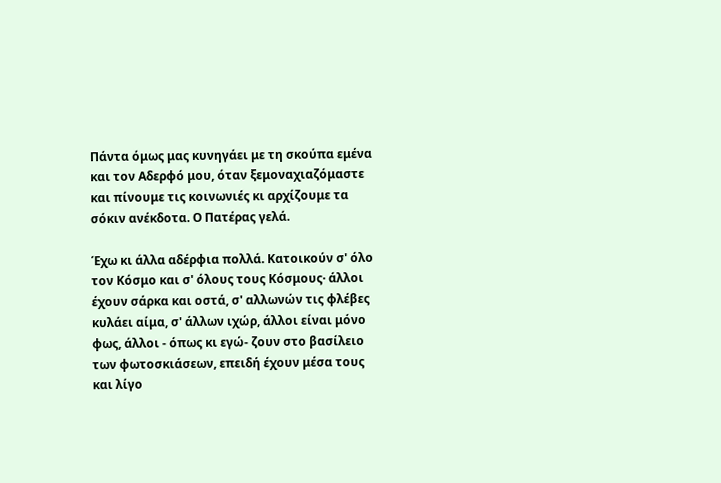Πάντα όμως μας κυνηγάει με τη σκούπα εμένα και τον Αδερφό μου, όταν ξεμοναχιαζόμαστε και πίνουμε τις κοινωνιές κι αρχίζουμε τα σόκιν ανέκδοτα. Ο Πατέρας γελά.

Έχω κι άλλα αδέρφια πολλά. Κατοικούν σ' όλο τον Κόσμο και σ' όλους τους Κόσμους· άλλοι έχουν σάρκα και οστά, σ' αλλωνών τις φλέβες κυλάει αίμα, σ' άλλων ιχώρ, άλλοι είναι μόνο φως, άλλοι - όπως κι εγώ- ζουν στο βασίλειο των φωτοσκιάσεων, επειδή έχουν μέσα τους και λίγο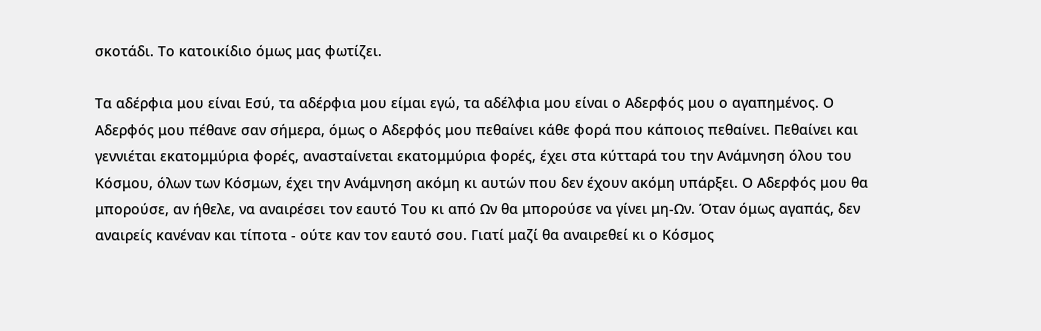σκοτάδι. Το κατοικίδιο όμως μας φωτίζει.

Τα αδέρφια μου είναι Εσύ, τα αδέρφια μου είμαι εγώ, τα αδέλφια μου είναι ο Αδερφός μου ο αγαπημένος. Ο Αδερφός μου πέθανε σαν σήμερα, όμως ο Αδερφός μου πεθαίνει κάθε φορά που κάποιος πεθαίνει. Πεθαίνει και γεννιέται εκατομμύρια φορές, ανασταίνεται εκατομμύρια φορές, έχει στα κύτταρά του την Ανάμνηση όλου του Κόσμου, όλων των Κόσμων, έχει την Ανάμνηση ακόμη κι αυτών που δεν έχουν ακόμη υπάρξει. Ο Αδερφός μου θα μπορούσε, αν ήθελε, να αναιρέσει τον εαυτό Του κι από Ων θα μπορούσε να γίνει μη-Ων. Όταν όμως αγαπάς, δεν αναιρείς κανέναν και τίποτα - ούτε καν τον εαυτό σου. Γιατί μαζί θα αναιρεθεί κι ο Κόσμος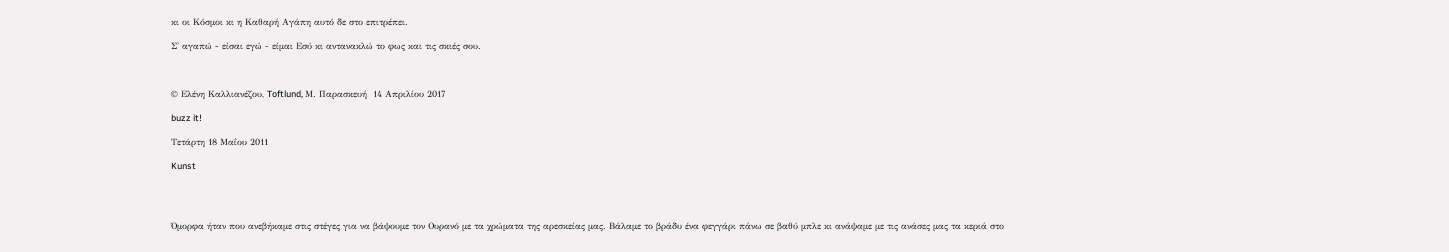κι οι Κόσμοι κι η Καθαρή Αγάπη αυτό δε στο επιτρέπει.

Σ' αγαπώ - είσαι εγώ - είμαι Εσύ κι αντανακλώ το φως και τις σκιές σου.



© Ελένη Καλλιανέζου, Toftlund, Μ. Παρασκευή  14 Απριλίου 2017

buzz it!

Τετάρτη 18 Μαΐου 2011

Kunst




Όμορφα ήταν που ανεβήκαμε στις στέγες για να βάψουμε τον Ουρανό με τα χρώματα της αρεσκείας μας. Βάλαμε το βράδυ ένα φεγγάρι πάνω σε βαθύ μπλε κι ανάψαμε με τις ανάσες μας τα κεριά στο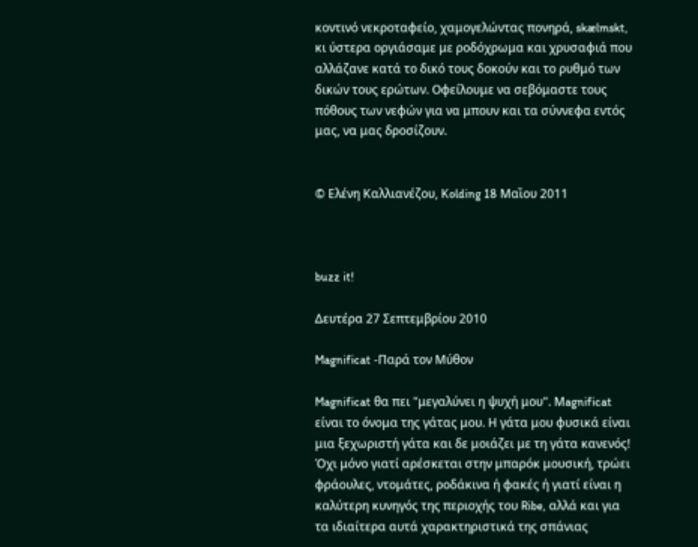κοντινό νεκροταφείο, χαμογελώντας πονηρά, skælmskt, κι ύστερα οργιάσαμε με ροδόχρωμα και χρυσαφιά που αλλάζανε κατά το δικό τους δοκούν και το ρυθμό των δικών τους ερώτων. Οφείλουμε να σεβόμαστε τους πόθους των νεφών για να μπουν και τα σύννεφα εντός μας, να μας δροσίζουν.


© Ελένη Καλλιανέζου, Κolding 18 Μαῒου 2011



buzz it!

Δευτέρα 27 Σεπτεμβρίου 2010

Magnificat -Παρά τον Μύθον

Magnificat θα πει "μεγαλύνει η ψυχή μου". Μagnificat είναι το όνομα της γάτας μου. Η γάτα μου φυσικά είναι μια ξεχωριστή γάτα και δε μοιάζει με τη γάτα κανενός! Όχι μόνο γιατί αρέσκεται στην μπαρόκ μουσική, τρώει φράουλες, ντομάτες, ροδάκινα ή φακές ή γιατί είναι η καλύτερη κυνηγός της περιοχής του Ribe, αλλά και για τα ιδιαίτερα αυτά χαρακτηριστικά της σπάνιας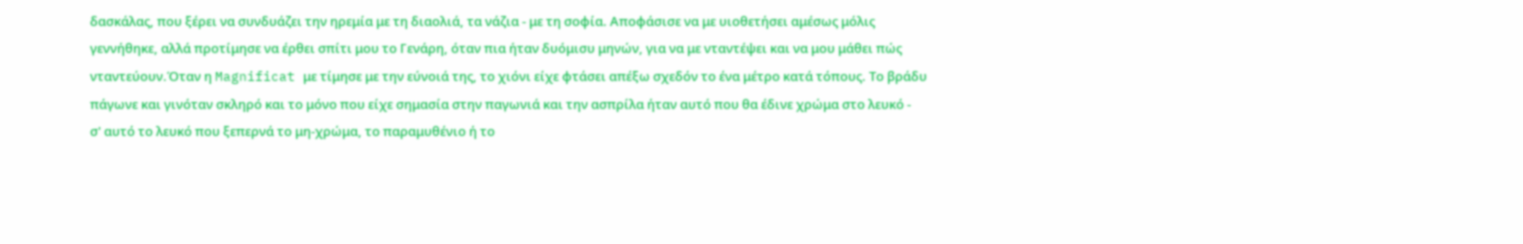δασκάλας, που ξέρει να συνδυάζει την ηρεμία με τη διαολιά, τα νάζια - με τη σοφία. Αποφάσισε να με υιοθετήσει αμέσως μόλις γεννήθηκε, αλλά προτίμησε να έρθει σπίτι μου το Γενάρη, όταν πια ήταν δυόμισυ μηνών, για να με νταντέψει και να μου μάθει πώς νταντεύουν.Όταν η Magnificat με τίμησε με την εύνοιά της, το χιόνι είχε φτάσει απέξω σχεδόν το ένα μέτρο κατά τόπους. Το βράδυ πάγωνε και γινόταν σκληρό και το μόνο που είχε σημασία στην παγωνιά και την ασπρίλα ήταν αυτό που θα έδινε χρώμα στο λευκό -
σ' αυτό το λευκό που ξεπερνά το μη-χρώμα, το παραμυθένιο ή το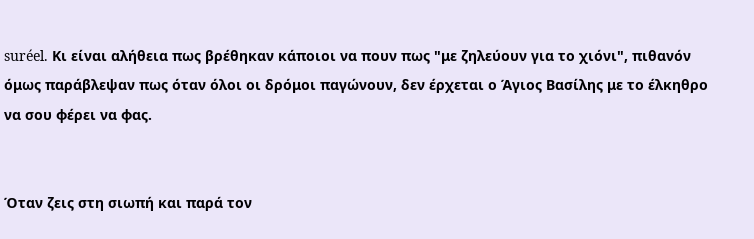suréel. Κι είναι αλήθεια πως βρέθηκαν κάποιοι να πουν πως "με ζηλεύουν για το χιόνι", πιθανόν όμως παράβλεψαν πως όταν όλοι οι δρόμοι παγώνουν, δεν έρχεται ο Άγιος Βασίλης με το έλκηθρο να σου φέρει να φας.


Όταν ζεις στη σιωπή και παρά τον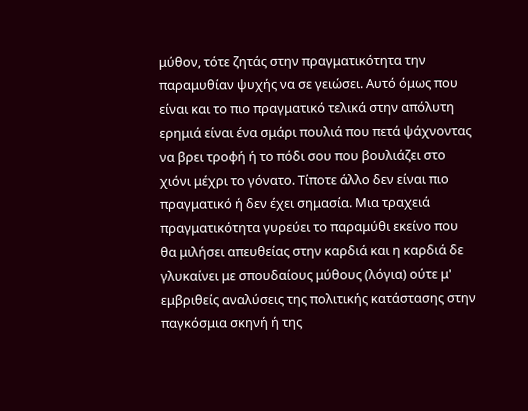μύθον, τότε ζητάς στην πραγματικότητα την παραμυθίαν ψυχής να σε γειώσει. Αυτό όμως που είναι και το πιο πραγματικό τελικά στην απόλυτη ερημιά είναι ένα σμάρι πουλιά που πετά ψάχνοντας να βρει τροφή ή το πόδι σου που βουλιάζει στο χιόνι μέχρι το γόνατο. Τίποτε άλλο δεν είναι πιο πραγματικό ή δεν έχει σημασία. Μια τραχειά πραγματικότητα γυρεύει το παραμύθι εκείνο που θα μιλήσει απευθείας στην καρδιά και η καρδιά δε γλυκαίνει με σπουδαίους μύθους (λόγια) ούτε μ' εμβριθείς αναλύσεις της πολιτικής κατάστασης στην παγκόσμια σκηνή ή της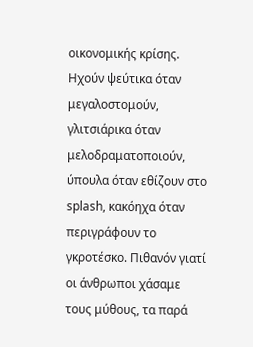οικονομικής κρίσης. Hχούν ψεύτικα όταν μεγαλοστομούν, γλιτσιάρικα όταν μελοδραματοποιούν, ύπουλα όταν εθίζουν στο splash, κακόηχα όταν περιγράφουν το γκροτέσκο. Πιθανόν γιατί οι άνθρωποι χάσαμε τους μύθους, τα παρά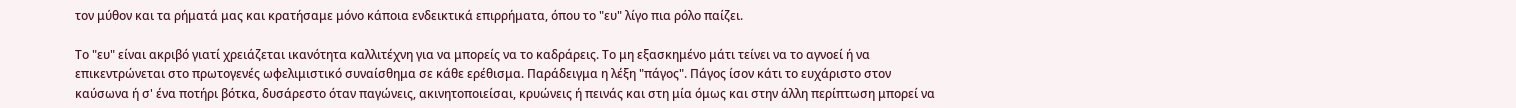τον μύθον και τα ρήματά μας και κρατήσαμε μόνο κάποια ενδεικτικά επιρρήματα, όπου το "ευ" λίγο πια ρόλο παίζει.

Το "ευ" είναι ακριβό γιατί χρειάζεται ικανότητα καλλιτέχνη για να μπορείς να το καδράρεις. Το μη εξασκημένο μάτι τείνει να το αγνοεί ή να επικεντρώνεται στο πρωτογενές ωφελιμιστικό συναίσθημα σε κάθε ερέθισμα. Παράδειγμα η λέξη "πάγος". Πάγος ίσον κάτι το ευχάριστο στον καύσωνα ή σ' ένα ποτήρι βότκα, δυσάρεστο όταν παγώνεις, ακινητοποιείσαι, κρυώνεις ή πεινάς και στη μία όμως και στην άλλη περίπτωση μπορεί να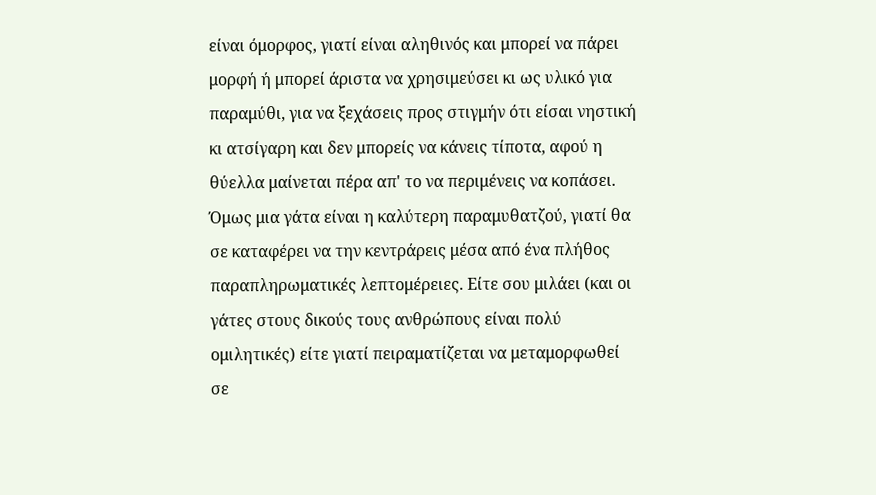είναι όμορφος, γιατί είναι αληθινός και μπορεί να πάρει μορφή ή μπορεί άριστα να χρησιμεύσει κι ως υλικό για παραμύθι, για να ξεχάσεις προς στιγμήν ότι είσαι νηστική κι ατσίγαρη και δεν μπορείς να κάνεις τίποτα, αφού η θύελλα μαίνεται πέρα απ' το να περιμένεις να κοπάσει.
Όμως μια γάτα είναι η καλύτερη παραμυθατζού, γιατί θα σε καταφέρει να την κεντράρεις μέσα από ένα πλήθος παραπληρωματικές λεπτομέρειες. Είτε σου μιλάει (και οι γάτες στους δικούς τους ανθρώπους είναι πολύ ομιλητικές) είτε γιατί πειραματίζεται να μεταμορφωθεί σε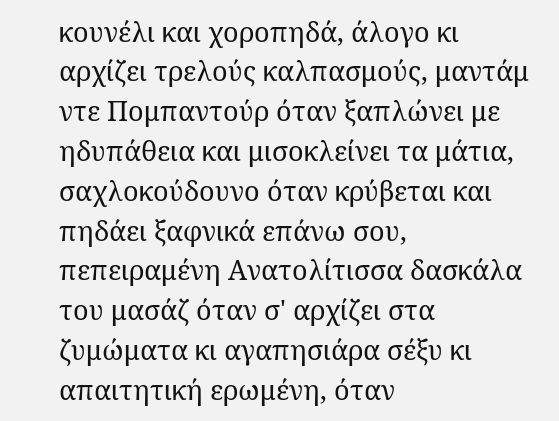κουνέλι και χοροπηδά, άλογο κι αρχίζει τρελούς καλπασμούς, μαντάμ ντε Πομπαντούρ όταν ξαπλώνει με ηδυπάθεια και μισοκλείνει τα μάτια, σαχλοκούδουνο όταν κρύβεται και πηδάει ξαφνικά επάνω σου, πεπειραμένη Ανατολίτισσα δασκάλα του μασάζ όταν σ' αρχίζει στα ζυμώματα κι αγαπησιάρα σέξυ κι απαιτητική ερωμένη, όταν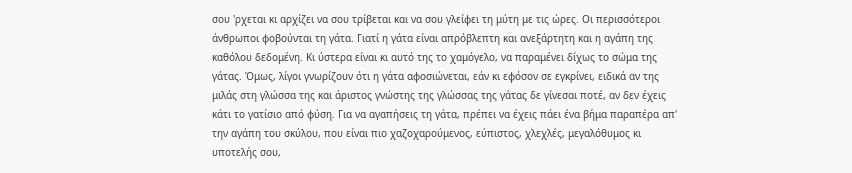σου 'ρχεται κι αρχίζει να σου τρίβεται και να σου γλείφει τη μύτη με τις ώρες. Oι περισσότεροι άνθρωποι φοβούνται τη γάτα. Γιατί η γάτα είναι απρόβλεπτη και ανεξάρτητη και η αγάπη της καθόλου δεδομένη. Kι ύστερα είναι κι αυτό της το χαμόγελο, να παραμένει δίχως το σώμα της γάτας. Όμως, λίγοι γνωρίζουν ότι η γάτα αφοσιώνεται, εάν κι εφόσον σε εγκρίνει, ειδικά αν της μιλάς στη γλώσσα της και άριστος γνώστης της γλώσσας της γάτας δε γίνεσαι ποτέ, αν δεν έχεις κάτι το γατίσιο από φύση. Για να αγαπήσεις τη γάτα, πρέπει να έχεις πάει ένα βήμα παραπέρα απ' την αγάπη του σκύλου, που είναι πιο χαζοχαρούμενος, εύπιστος, χλεχλές, μεγαλόθυμος κι υποτελής σου,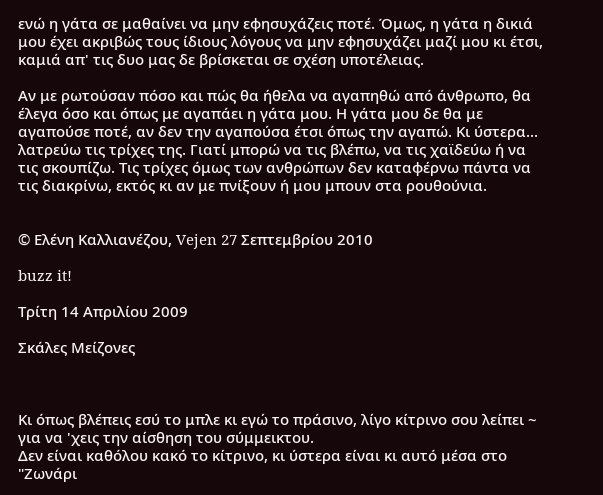ενώ η γάτα σε μαθαίνει να μην εφησυχάζεις ποτέ. Όμως, η γάτα η δικιά μου έχει ακριβώς τους ίδιους λόγους να μην εφησυχάζει μαζί μου κι έτσι, καμιά απ' τις δυο μας δε βρίσκεται σε σχέση υποτέλειας.

Αν με ρωτούσαν πόσο και πώς θα ήθελα να αγαπηθώ από άνθρωπο, θα έλεγα όσο και όπως με αγαπάει η γάτα μου. Η γάτα μου δε θα με αγαπούσε ποτέ, αν δεν την αγαπούσα έτσι όπως την αγαπώ. Κι ύστερα... λατρεύω τις τρίχες της. Γιατί μπορώ να τις βλέπω, να τις χαϊδεύω ή να τις σκουπίζω. Τις τρίχες όμως των ανθρώπων δεν καταφέρνω πάντα να τις διακρίνω, εκτός κι αν με πνίξουν ή μου μπουν στα ρουθούνια.


© Ελένη Καλλιανέζου, Vejen 27 Σεπτεμβρίου 2010

buzz it!

Τρίτη 14 Απριλίου 2009

Σκάλες Μείζονες



Κι όπως βλέπεις εσύ το μπλε κι εγώ το πράσινο, λίγο κίτρινο σου λείπει ~ για να 'χεις την αίσθηση του σύμμεικτου.
Δεν είναι καθόλου κακό το κίτρινο, κι ύστερα είναι κι αυτό μέσα στο "Ζωνάρι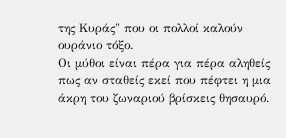της Kυράς" που οι πολλοί καλούν ουράνιο τόξο.
Οι μύθοι είναι πέρα για πέρα αληθείς πως αν σταθείς εκεί που πέφτει η μια άκρη του ζωναριού βρίσκεις θησαυρό.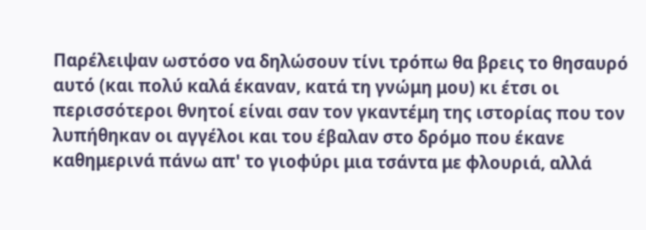Παρέλειψαν ωστόσο να δηλώσουν τίνι τρόπω θα βρεις το θησαυρό αυτό (και πολύ καλά έκαναν, κατά τη γνώμη μου) κι έτσι οι περισσότεροι θνητοί είναι σαν τον γκαντέμη της ιστορίας που τον λυπήθηκαν οι αγγέλοι και του έβαλαν στο δρόμο που έκανε καθημερινά πάνω απ' το γιοφύρι μια τσάντα με φλουριά, αλλά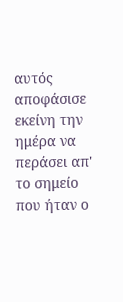αυτός αποφάσισε εκείνη την ημέρα να περάσει απ' το σημείο που ήταν ο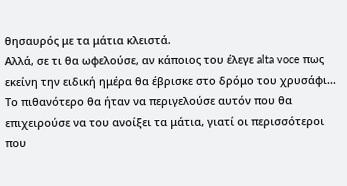θησαυρός με τα μάτια κλειστά.
Αλλά, σε τι θα ωφελούσε, αν κάποιος του έλεγε alta voce πως εκείνη την ειδική ημέρα θα έβρισκε στο δρόμο του χρυσάφι... Το πιθανότερο θα ήταν να περιγελούσε αυτόν που θα επιχειρούσε να του ανοίξει τα μάτια, γιατί οι περισσότεροι που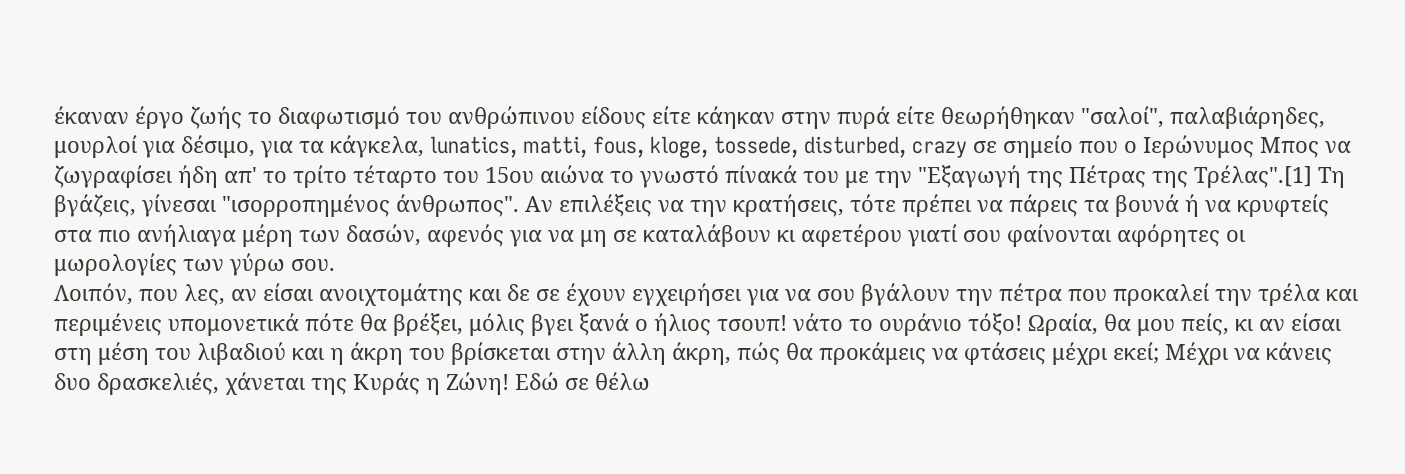έκαναν έργο ζωής το διαφωτισμό του ανθρώπινου είδους είτε κάηκαν στην πυρά είτε θεωρήθηκαν "σαλοί", παλαβιάρηδες, μουρλοί για δέσιμο, για τα κάγκελα, lunatics, matti, fous, kloge, tossede, disturbed, crazy σε σημείο που ο Ιερώνυμος Μπος να ζωγραφίσει ήδη απ' το τρίτο τέταρτο του 15ου αιώνα το γνωστό πίνακά του με την "Εξαγωγή της Πέτρας της Τρέλας".[1] Τη βγάζεις, γίνεσαι "ισορροπημένος άνθρωπος". Αν επιλέξεις να την κρατήσεις, τότε πρέπει να πάρεις τα βουνά ή να κρυφτείς στα πιο ανήλιαγα μέρη των δασών, αφενός για να μη σε καταλάβουν κι αφετέρου γιατί σου φαίνονται αφόρητες οι μωρολογίες των γύρω σου.
Λοιπόν, που λες, αν είσαι ανοιχτομάτης και δε σε έχουν εγχειρήσει για να σου βγάλουν την πέτρα που προκαλεί την τρέλα και περιμένεις υπομονετικά πότε θα βρέξει, μόλις βγει ξανά ο ήλιος τσουπ! νάτο το ουράνιο τόξο! Ωραία, θα μου πείς, κι αν είσαι στη μέση του λιβαδιού και η άκρη του βρίσκεται στην άλλη άκρη, πώς θα προκάμεις να φτάσεις μέχρι εκεί; Μέχρι να κάνεις δυο δρασκελιές, χάνεται της Κυράς η Ζώνη! Εδώ σε θέλω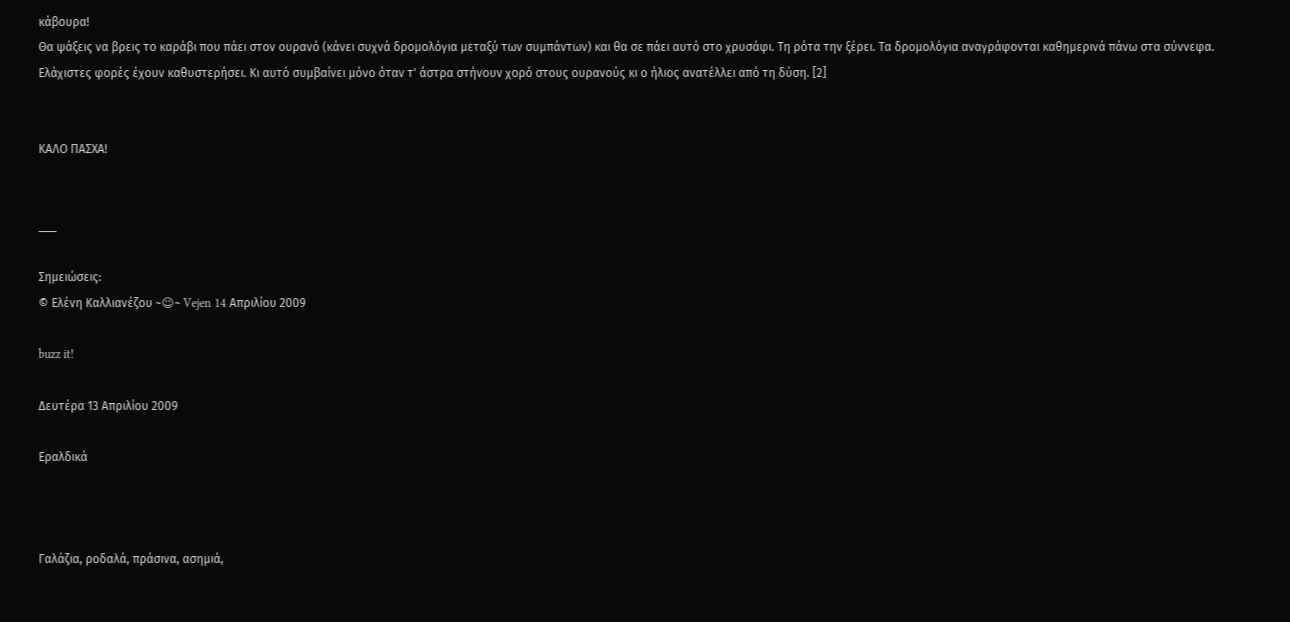κάβουρα!
Θα ψάξεις να βρεις το καράβι που πάει στον ουρανό (κάνει συχνά δρομολόγια μεταξύ των συμπάντων) και θα σε πάει αυτό στο χρυσάφι. Τη ρότα την ξέρει. Τα δρομολόγια αναγράφονται καθημερινά πάνω στα σύννεφα. Ελάχιστες φορές έχουν καθυστερήσει. Κι αυτό συμβαίνει μόνο όταν τ' άστρα στήνουν χορό στους ουρανούς κι ο ήλιος ανατέλλει από τη δύση. [2]


KΑΛΟ ΠΑΣΧΑ!


___

Σημειώσεις:
© Ελένη Καλλιανέζου ~☺~ Vejen 14 Απριλίου 2009

buzz it!

Δευτέρα 13 Απριλίου 2009

Εραλδικά



Γαλάζια, ροδαλά, πράσινα, ασημιά,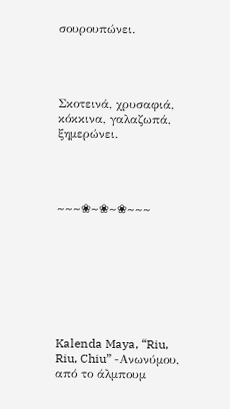σουρουπώνει.




Σκοτεινά, χρυσαφιά, κόκκινα, γαλαζωπά, ξημερώνει.




~~~❀~❀~❀~~~








Kalenda Maya, “Riu, Riu, Chiu” -Ανωνύμου, από το άλμπουμ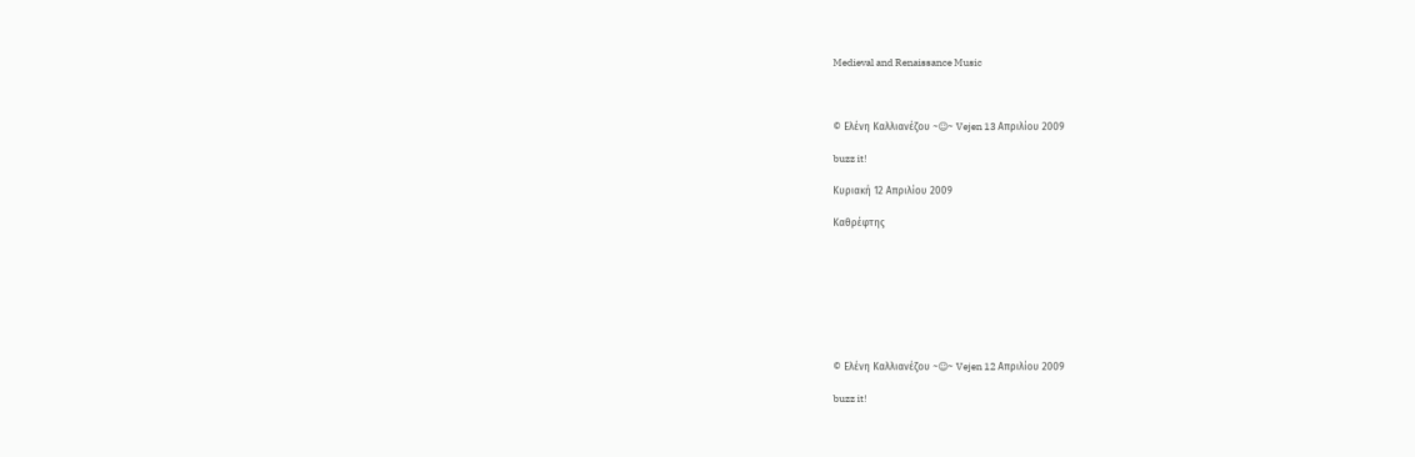Medieval and Renaissance Music



© Ελένη Καλλιανέζου ~☺~ Vejen 13 Απριλίου 2009

buzz it!

Κυριακή 12 Απριλίου 2009

Καθρέφτης








© Ελένη Καλλιανέζου ~☺~ Vejen 12 Απριλίου 2009

buzz it!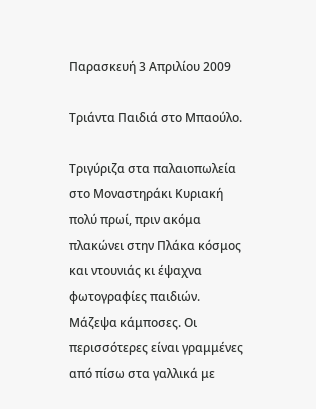Παρασκευή 3 Απριλίου 2009

Τριάντα Παιδιά στο Μπαούλο.

Τριγύριζα στα παλαιοπωλεία στο Μοναστηράκι Κυριακή πολύ πρωί, πριν ακόμα πλακώνει στην Πλάκα κόσμος και ντουνιάς κι έψαχνα φωτογραφίες παιδιών. Μάζεψα κάμποσες. Οι περισσότερες είναι γραμμένες από πίσω στα γαλλικά με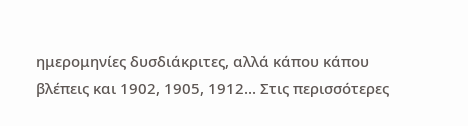ημερομηνίες δυσδιάκριτες, αλλά κάπου κάπου βλέπεις και 1902, 1905, 1912... Στις περισσότερες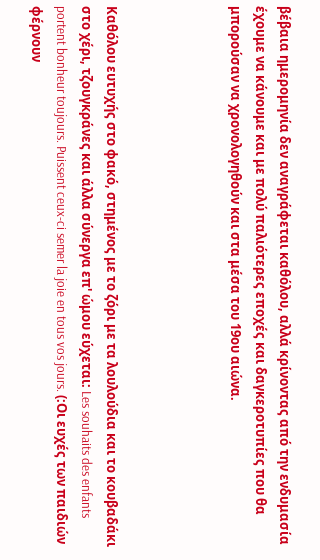βέβαια ημερομηνία δεν αναγράφεται καθόλου, αλλά κρίνοντας από την ενδυμασία έχουμε να κάνουμε και με πολύ παλιότερες εποχές και δαγκεροτυπίες που θα μπορούσαν να χρονολογηθούν και στα μέσα του 19ου αιώνα.




Καθόλου ευτυχής στο φακό, στημένος με το ζόρι με τα λουλούδια και το κουβαδάκι στο χέρι, τζουγκράνες και άλλα σύνεργα επ' ώμου εύχεται: Les souhaits des enfants portent bonheur toujours. Puissent ceux-ci semer la joie en tous vos jours. (:Οι ευχές των παιδιών φέρνουν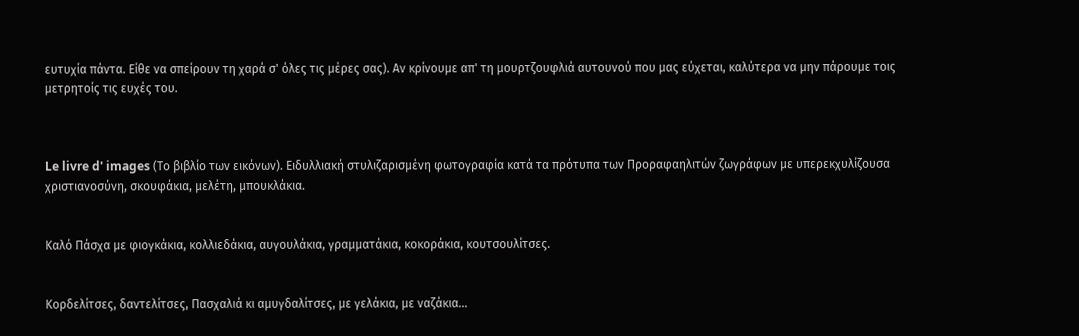ευτυχία πάντα. Είθε να σπείρουν τη χαρά σ' όλες τις μέρες σας). Αν κρίνουμε απ' τη μουρτζουφλιά αυτουνού που μας εύχεται, καλύτερα να μην πάρουμε τοις μετρητοίς τις ευχές του.



Le livre d' images (Το βιβλίο των εικόνων). Ειδυλλιακή στυλιζαρισμένη φωτογραφία κατά τα πρότυπα των Προραφαηλιτών ζωγράφων με υπερεκχυλίζουσα χριστιανοσύνη, σκουφάκια, μελέτη, μπουκλάκια.


Καλό Πάσχα με φιογκάκια, κολλιεδάκια, αυγουλάκια, γραμματάκια, κοκοράκια, κουτσουλίτσες.


Κορδελίτσες, δαντελίτσες, Πασχαλιά κι αμυγδαλίτσες, με γελάκια, με ναζάκια...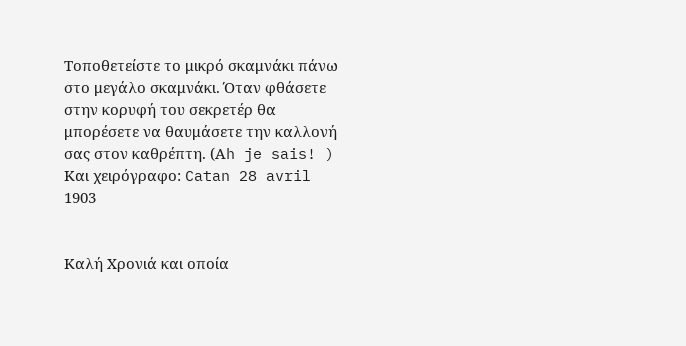Τοποθετείστε το μικρό σκαμνάκι πάνω στο μεγάλο σκαμνάκι. Όταν φθάσετε στην κορυφή του σεκρετέρ θα μπορέσετε να θαυμάσετε την καλλονή σας στον καθρέπτη. (Αh je sais! ) Kαι χειρόγραφο: Catan 28 avril 1903


Καλή Χρονιά και οποία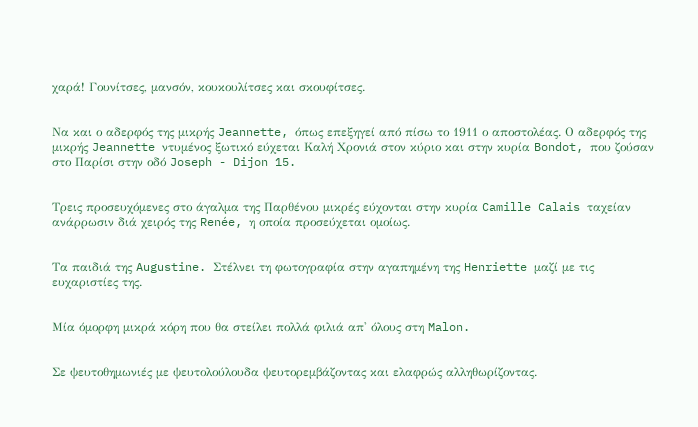χαρά! Γουνίτσες, μανσόν, κουκουλίτσες και σκουφίτσες.


Να και ο αδερφός της μικρής Jeannette, όπως επεξηγεί από πίσω το 1911 ο αποστολέας. Ο αδερφός της μικρής Jeannette ντυμένος ξωτικό εύχεται Καλή Χρονιά στον κύριο και στην κυρία Bondot, που ζούσαν στο Παρίσι στην οδό Joseph - Dijon 15.


Tρεις προσευχόμενες στο άγαλμα της Παρθένου μικρές εύχονται στην κυρία Camille Calais ταχείαν ανάρρωσιν διά χειρός της Renée, η οποία προσεύχεται ομοίως.


Τα παιδιά της Augustine. Στέλνει τη φωτογραφία στην αγαπημένη της Henriette μαζί με τις ευχαριστίες της.


Μία όμορφη μικρά κόρη που θα στείλει πολλά φιλιά απ' όλους στη Malon.


Σε ψευτοθημωνιές με ψευτολούλουδα ψευτορεμβάζοντας και ελαφρώς αλληθωρίζοντας.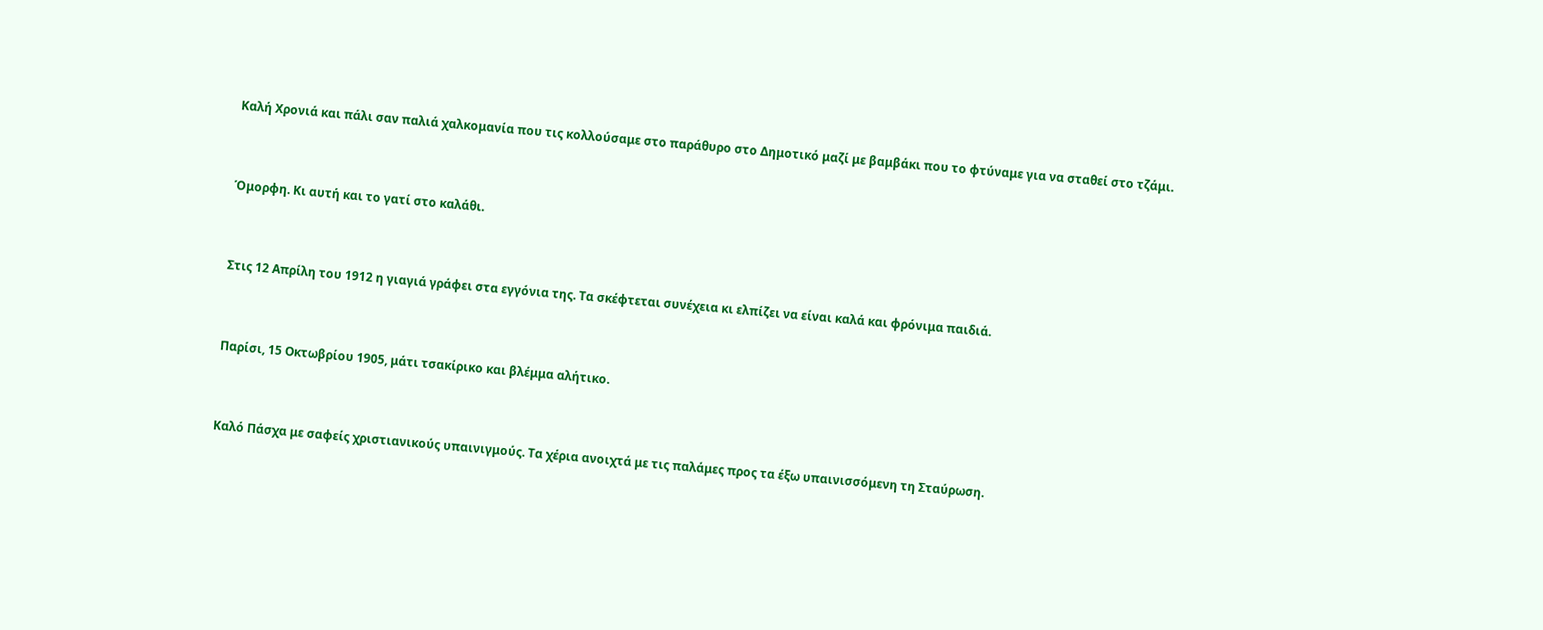Καλή Χρονιά και πάλι σαν παλιά χαλκομανία που τις κολλούσαμε στο παράθυρο στο Δημοτικό μαζί με βαμβάκι που το φτύναμε για να σταθεί στο τζάμι.


Όμορφη. Κι αυτή και το γατί στο καλάθι.


Στις 12 Απρίλη του 1912 η γιαγιά γράφει στα εγγόνια της. Τα σκέφτεται συνέχεια κι ελπίζει να είναι καλά και φρόνιμα παιδιά.


Παρίσι, 15 Οκτωβρίου 1905, μάτι τσακίρικο και βλέμμα αλήτικο.


Καλό Πάσχα με σαφείς χριστιανικούς υπαινιγμούς. Τα χέρια ανοιχτά με τις παλάμες προς τα έξω υπαινισσόμενη τη Σταύρωση.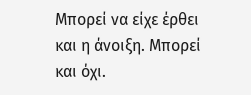Μπορεί να είχε έρθει και η άνοιξη. Μπορεί και όχι.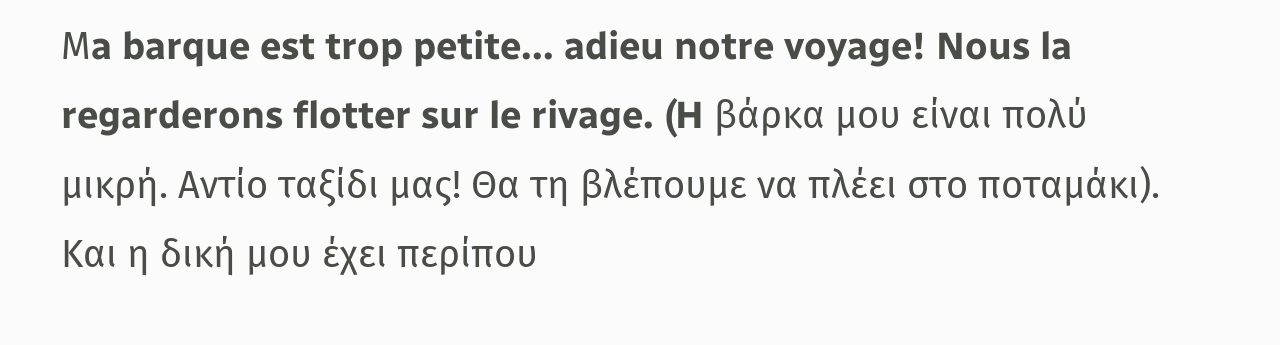Μa barque est trop petite... adieu notre voyage! Nous la regarderons flotter sur le rivage. (H βάρκα μου είναι πολύ μικρή. Αντίο ταξίδι μας! Θα τη βλέπουμε να πλέει στο ποταμάκι). Και η δική μου έχει περίπου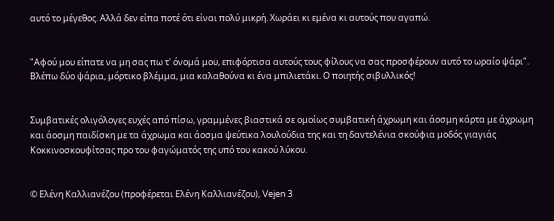αυτό το μέγεθος. Αλλά δεν είπα ποτέ ότι είναι πολύ μικρή. Χωράει κι εμένα κι αυτούς που αγαπώ.


"Αφού μου είπατε να μη σας πω τ' όνομά μου, επιφόρτισα αυτούς τους φίλους να σας προσφέρουν αυτό το ωραίο ψάρι". Βλέπω δύο ψάρια, μόρτικο βλέμμα, μια καλαθούνα κι ένα μπιλιετάκι. Ο ποιητής σιβυλλικός!


Συμβατικές ολιγόλογες ευχές από πίσω, γραμμένες βιαστικά σε ομοίως συμβατική άχρωμη και άοσμη κάρτα με άχρωμη και άοσμη παιδίσκη με τα άχρωμα και άοσμα ψεύτικα λουλούδια της και τη δαντελένια σκούφια μοδός γιαγιάς Κοκκινοσκουφίτσας προ του φαγώματός της υπό του κακού λύκου.


© Ελένη Καλλιανέζου (προφέρεται Ελένη Καλλιανέζου), Vejen 3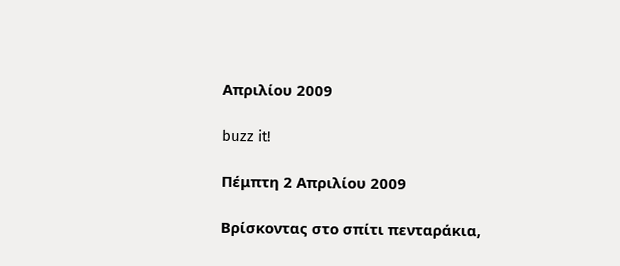Απριλίου 2009

buzz it!

Πέμπτη 2 Απριλίου 2009

Βρίσκοντας στο σπίτι πενταράκια,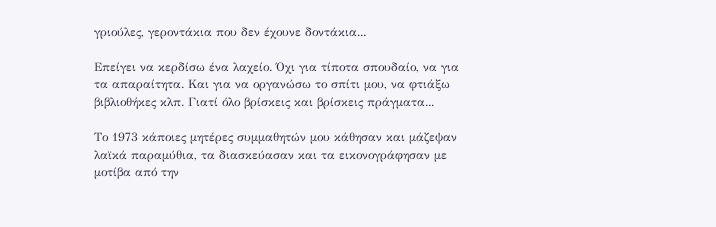γριούλες, γεροντάκια που δεν έχουνε δοντάκια...

Επείγει να κερδίσω ένα λαχείο. Όχι για τίποτα σπουδαίο, να για τα απαραίτητα. Και για να οργανώσω το σπίτι μου, να φτιάξω βιβλιοθήκες κλπ. Γιατί όλο βρίσκεις και βρίσκεις πράγματα...

Το 1973 κάποιες μητέρες συμμαθητών μου κάθησαν και μάζεψαν λαϊκά παραμύθια, τα διασκεύασαν και τα εικονογράφησαν με μοτίβα από την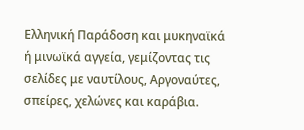Ελληνική Παράδοση και μυκηναϊκά ή μινωϊκά αγγεία, γεμίζοντας τις σελίδες με ναυτίλους, Αργοναύτες, σπείρες, χελώνες και καράβια.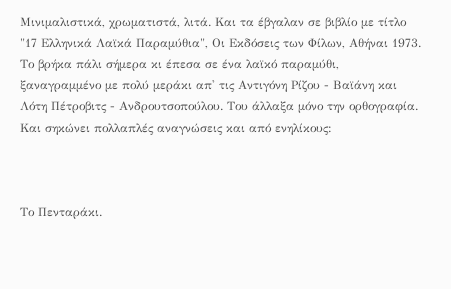Μινιμαλιστικά, χρωματιστά, λιτά. Και τα έβγαλαν σε βιβλίο με τίτλο "17 Ελληνικά Λαϊκά Παραμύθια", Οι Εκδόσεις των Φίλων, Αθήναι 1973. Το βρήκα πάλι σήμερα κι έπεσα σε ένα λαϊκό παραμύθι, ξαναγραμμένο με πολύ μεράκι απ' τις Αντιγόνη Ρίζου - Βαϊάνη και Λότη Πέτροβιτς - Ανδρουτσοπούλου. Του άλλαξα μόνο την ορθογραφία. Και σηκώνει πολλαπλές αναγνώσεις και από ενηλίκους:



Το Πενταράκι.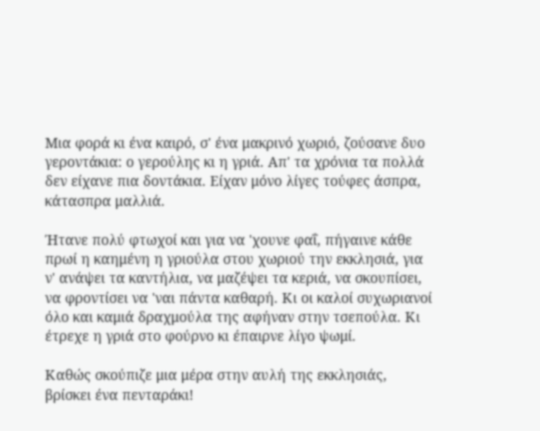Μια φορά κι ένα καιρό, σ' ένα μακρινό χωριό, ζούσανε δυο γεροντάκια: ο γερούλης κι η γριά. Απ' τα χρόνια τα πολλά δεν είχανε πια δοντάκια. Είχαν μόνο λίγες τούφες άσπρα, κάτασπρα μαλλιά.

Ήτανε πολύ φτωχοί και για να 'χουνε φαΐ, πήγαινε κάθε πρωί η καημένη η γριούλα στου χωριού την εκκλησιά, για ν' ανάψει τα καντήλια, να μαζέψει τα κεριά, να σκουπίσει, να φροντίσει να 'ναι πάντα καθαρή. Κι οι καλοί συχωριανοί όλο και καμιά δραχμούλα της αφήναν στην τσεπούλα. Κι έτρεχε η γριά στο φούρνο κι έπαιρνε λίγο ψωμί.

Καθώς σκούπιζε μια μέρα στην αυλή της εκκλησιάς, βρίσκει ένα πενταράκι!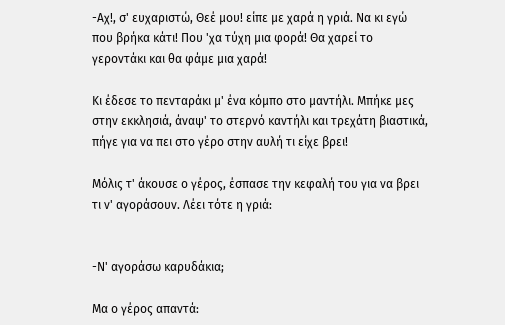-Αχ!, σ' ευχαριστώ, Θεέ μου! είπε με χαρά η γριά. Να κι εγώ που βρήκα κάτι! Που 'χα τύχη μια φορά! Θα χαρεί το γεροντάκι και θα φάμε μια χαρά!

Κι έδεσε το πενταράκι μ' ένα κόμπο στο μαντήλι. Μπήκε μες στην εκκλησιά, άναψ' το στερνό καντήλι και τρεχάτη βιαστικά, πήγε για να πει στο γέρο στην αυλή τι είχε βρει!

Μόλις τ' άκουσε ο γέρος, έσπασε την κεφαλή του για να βρει τι ν' αγοράσουν. Λέει τότε η γριά:


-Ν' αγοράσω καρυδάκια;

Μα ο γέρος απαντά: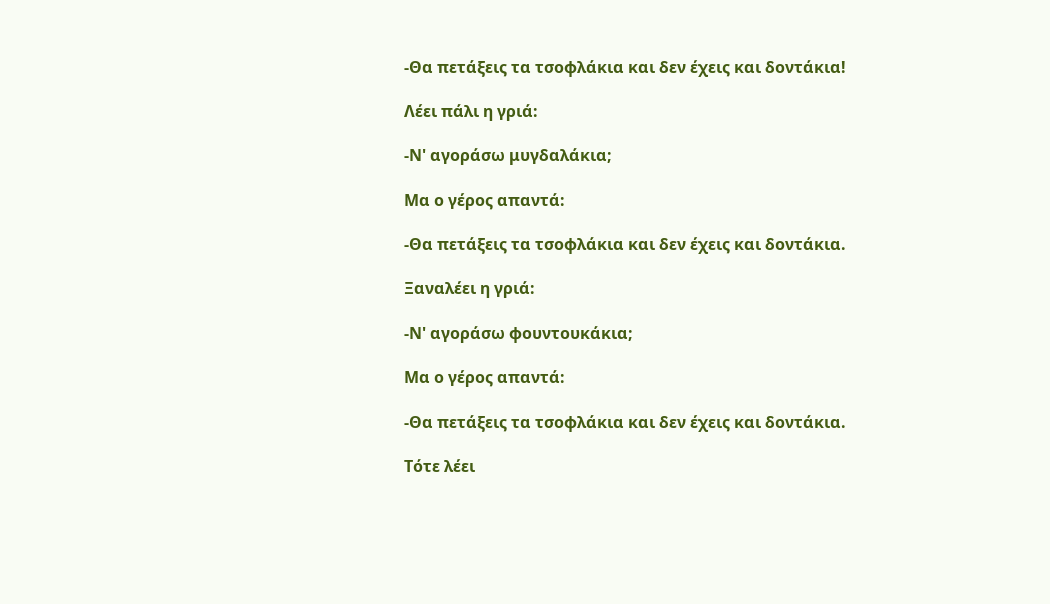-Θα πετάξεις τα τσοφλάκια και δεν έχεις και δοντάκια!

Λέει πάλι η γριά:

-Ν' αγοράσω μυγδαλάκια;

Μα ο γέρος απαντά:

-Θα πετάξεις τα τσοφλάκια και δεν έχεις και δοντάκια.

Ξαναλέει η γριά:

-Ν' αγοράσω φουντουκάκια;

Μα ο γέρος απαντά:

-Θα πετάξεις τα τσοφλάκια και δεν έχεις και δοντάκια.

Τότε λέει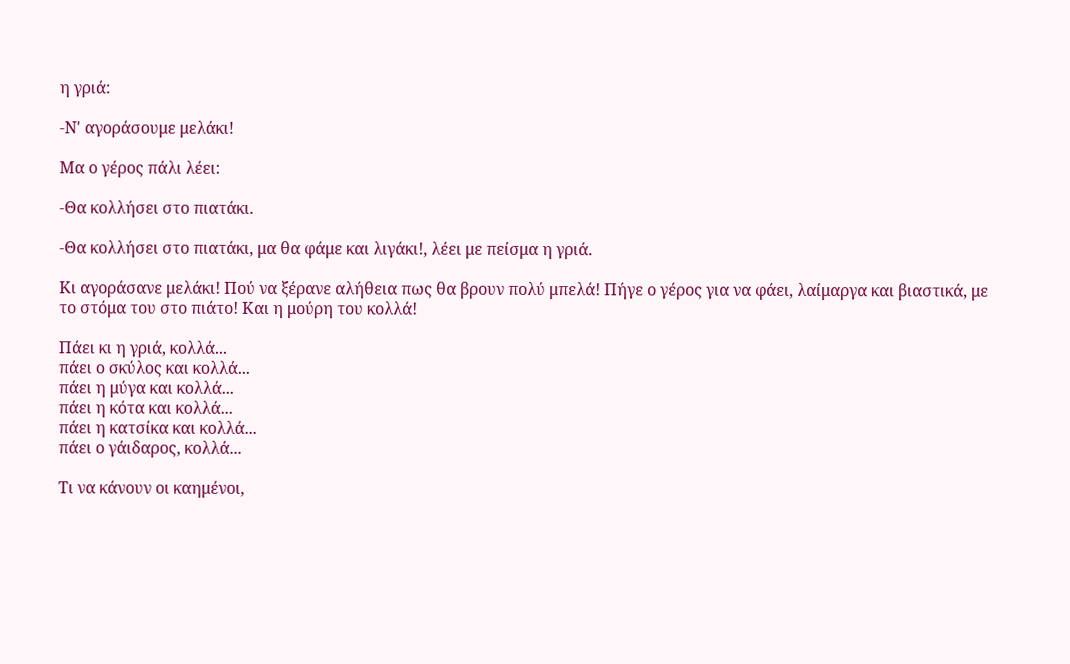η γριά:

-Ν' αγοράσουμε μελάκι!

Μα ο γέρος πάλι λέει:

-Θα κολλήσει στο πιατάκι.

-Θα κολλήσει στο πιατάκι, μα θα φάμε και λιγάκι!, λέει με πείσμα η γριά.

Κι αγοράσανε μελάκι! Πού να ξέρανε αλήθεια πως θα βρουν πολύ μπελά! Πήγε ο γέρος για να φάει, λαίμαργα και βιαστικά, με το στόμα του στο πιάτο! Και η μούρη του κολλά!

Πάει κι η γριά, κολλά...
πάει ο σκύλος και κολλά...
πάει η μύγα και κολλά...
πάει η κότα και κολλά...
πάει η κατσίκα και κολλά...
πάει ο γάιδαρος, κολλά...

Τι να κάνουν οι καημένοι,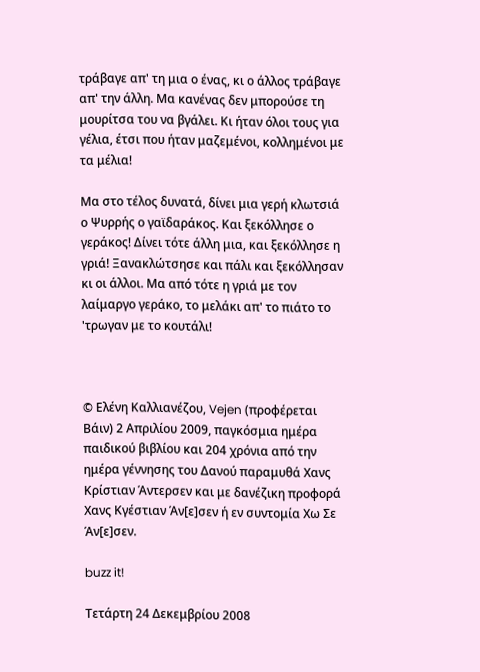τράβαγε απ' τη μια ο ένας, κι ο άλλος τράβαγε απ' την άλλη. Μα κανένας δεν μπορούσε τη μουρίτσα του να βγάλει. Κι ήταν όλοι τους για γέλια, έτσι που ήταν μαζεμένοι, κολλημένοι με τα μέλια!

Μα στο τέλος δυνατά, δίνει μια γερή κλωτσιά ο Ψυρρής ο γαϊδαράκος. Και ξεκόλλησε ο γεράκος! Δίνει τότε άλλη μια, και ξεκόλλησε η γριά! Ξανακλώτσησε και πάλι και ξεκόλλησαν κι οι άλλοι. Μα από τότε η γριά με τον λαίμαργο γεράκο, το μελάκι απ' το πιάτο το 'τρωγαν με το κουτάλι!



© Ελένη Καλλιανέζου, Vejen (προφέρεται Βάιν) 2 Απριλίου 2009, παγκόσμια ημέρα παιδικού βιβλίου και 204 χρόνια από την ημέρα γέννησης του Δανού παραμυθά Χανς Κρίστιαν Άντερσεν και με δανέζικη προφορά Χανς Κγέστιαν Άν[ε]σεν ή εν συντομία Χω Σε Άν[ε]σεν.

buzz it!

Τετάρτη 24 Δεκεμβρίου 2008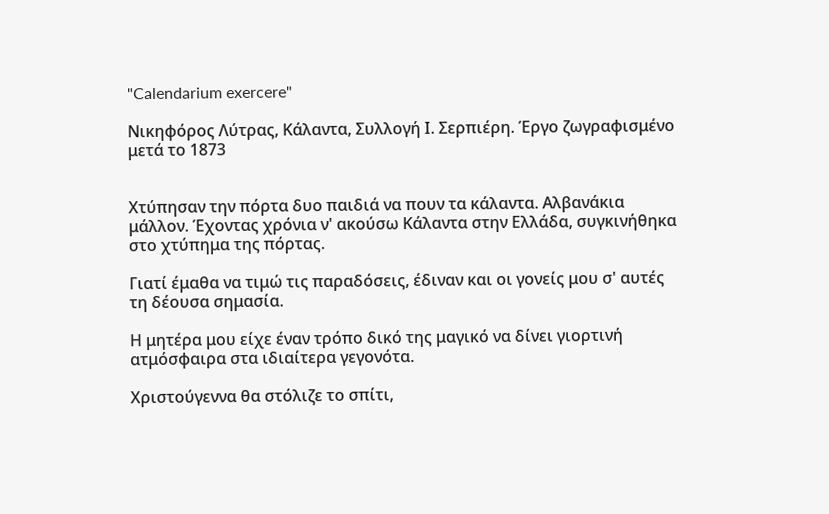"Calendarium exercere"

Νικηφόρος Λύτρας, Κάλαντα, Συλλογή Ι. Σερπιέρη. Έργο ζωγραφισμένο μετά το 1873


Χτύπησαν την πόρτα δυο παιδιά να πουν τα κάλαντα. Αλβανάκια μάλλον. Έχοντας χρόνια ν' ακούσω Κάλαντα στην Ελλάδα, συγκινήθηκα στο χτύπημα της πόρτας.

Γιατί έμαθα να τιμώ τις παραδόσεις, έδιναν και οι γονείς μου σ' αυτές τη δέουσα σημασία.

Η μητέρα μου είχε έναν τρόπο δικό της μαγικό να δίνει γιορτινή ατμόσφαιρα στα ιδιαίτερα γεγονότα.

Χριστούγεννα θα στόλιζε το σπίτι,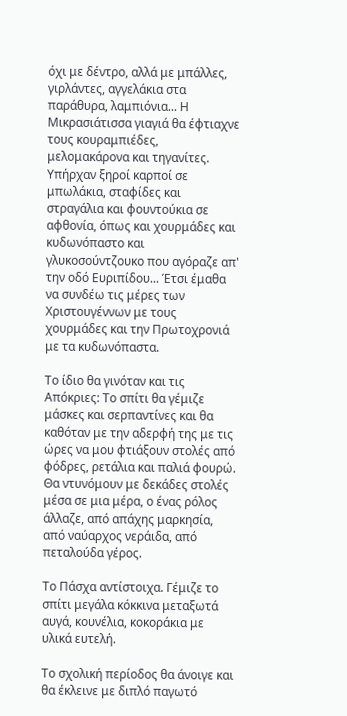όχι με δέντρο, αλλά με μπάλλες, γιρλάντες, αγγελάκια στα παράθυρα, λαμπιόνια... Η Μικρασιάτισσα γιαγιά θα έφτιαχνε τους κουραμπιέδες, μελομακάρονα και τηγανίτες. Υπήρχαν ξηροί καρποί σε μπωλάκια, σταφίδες και στραγάλια και φουντούκια σε αφθονία, όπως και χουρμάδες και κυδωνόπαστο και γλυκοσούντζουκο που αγόραζε απ' την οδό Ευριπίδου... Έτσι έμαθα να συνδέω τις μέρες των Χριστουγέννων με τους χουρμάδες και την Πρωτοχρονιά με τα κυδωνόπαστα.

Το ίδιο θα γινόταν και τις Απόκριες: Το σπίτι θα γέμιζε μάσκες και σερπαντίνες και θα καθόταν με την αδερφή της με τις ώρες να μου φτιάξουν στολές από φόδρες, ρετάλια και παλιά φουρώ. Θα ντυνόμουν με δεκάδες στολές μέσα σε μια μέρα, ο ένας ρόλος άλλαζε, από απάχης μαρκησία, από ναύαρχος νεράιδα, από πεταλούδα γέρος.

Το Πάσχα αντίστοιχα. Γέμιζε το σπίτι μεγάλα κόκκινα μεταξωτά αυγά, κουνέλια, κοκοράκια με υλικά ευτελή.

Το σχολική περίοδος θα άνοιγε και θα έκλεινε με διπλό παγωτό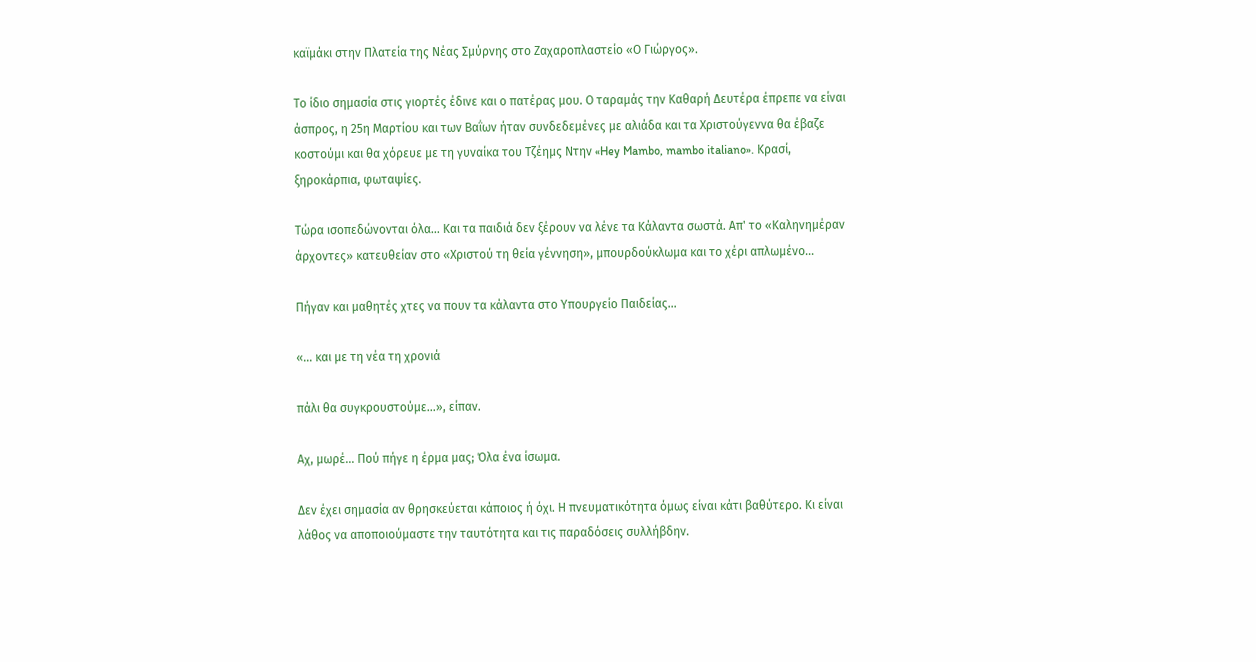καϊμάκι στην Πλατεία της Νέας Σμύρνης στο Ζαχαροπλαστείο «Ο Γιώργος».

Το ίδιο σημασία στις γιορτές έδινε και ο πατέρας μου. Ο ταραμάς την Καθαρή Δευτέρα έπρεπε να είναι άσπρος, η 25η Μαρτίου και των Βαΐων ήταν συνδεδεμένες με αλιάδα και τα Χριστούγεννα θα έβαζε κοστούμι και θα χόρευε με τη γυναίκα του Τζέημς Ντην «Hey Mambo, mambo italiano». Κρασί, ξηροκάρπια, φωταψίες.

Τώρα ισοπεδώνονται όλα... Και τα παιδιά δεν ξέρουν να λένε τα Κάλαντα σωστά. Απ' το «Καληνημέραν άρχοντες» κατευθείαν στο «Χριστού τη θεία γέννηση», μπουρδούκλωμα και το χέρι απλωμένο...

Πήγαν και μαθητές χτες να πουν τα κάλαντα στο Υπουργείο Παιδείας...

«... και με τη νέα τη χρονιά

πάλι θα συγκρουστούμε...», είπαν.

Αχ, μωρέ... Πού πήγε η έρμα μας; Όλα ένα ίσωμα.

Δεν έχει σημασία αν θρησκεύεται κάποιος ή όχι. Η πνευματικότητα όμως είναι κάτι βαθύτερο. Κι είναι λάθος να αποποιούμαστε την ταυτότητα και τις παραδόσεις συλλήβδην.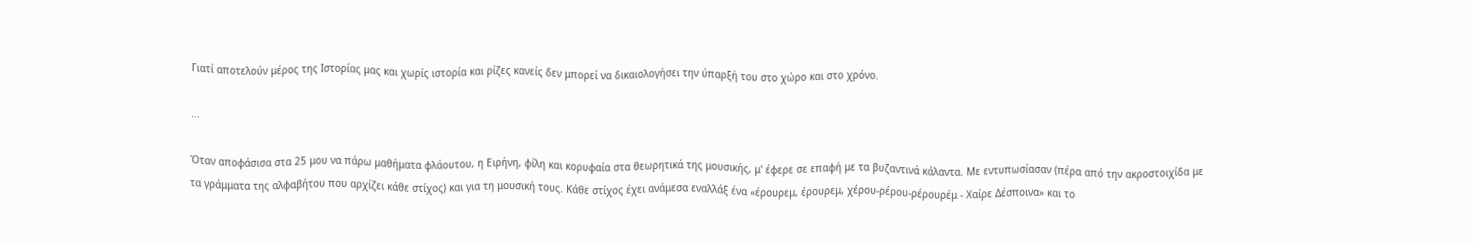Γιατί αποτελούν μέρος της Ιστορίας μας και χωρίς ιστορία και ρίζες κανείς δεν μπορεί να δικαιολογήσει την ύπαρξή του στο χώρο και στο χρόνο.

...

Όταν αποφάσισα στα 25 μου να πάρω μαθήματα φλάουτου, η Ειρήνη, φίλη και κορυφαία στα θεωρητικά της μουσικής, μ' έφερε σε επαφή με τα βυζαντινά κάλαντα. Με εντυπωσίασαν (πέρα από την ακροστοιχίδα με τα γράμματα της αλφαβήτου που αρχίζει κάθε στίχος) και για τη μουσική τους. Κάθε στίχος έχει ανάμεσα εναλλάξ ένα «έρουρεμ, έρουρεμ, χέρου-ρέρου-ρέρουρέμ - Χαίρε Δέσποινα» και το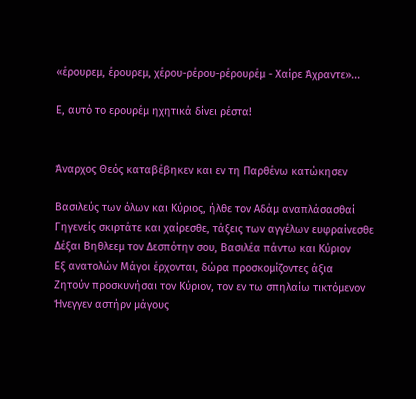«έρουρεμ, έρουρεμ, χέρου-ρέρου-ρέρουρέμ - Χαίρε Άχραντε»...

Ε, αυτό το ερουρέμ ηχητικά δίνει ρέστα!


Άναρχος Θεός καταβέβηκεν και εν τη Παρθένω κατώκησεν

Βασιλεύς των όλων και Κύριος, ήλθε τον Αδάμ αναπλάσασθαί
Γηγενείς σκιρτάτε και χαίρεσθε, τάξεις των αγγέλων ευφραίνεσθε
Δέξαι Βηθλεεμ τον Δεσπότην σου, Βασιλέα πάντω και Κύριον
Εξ ανατολών Μάγοι έρχονται, δώρα προσκομίζοντες άξια
Ζητούν προσκυνήσαι τον Κύριον, τον εν τω σπηλαίω τικτόμενον
Ήνεγγεν αστήρν μάγους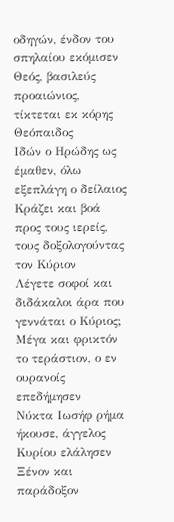οδηγών, ένδον του σπηλαίου εκόμισεν
Θεός, βασιλεύς προαιώνιος, τίκτεται εκ κόρης Θεόπαιδος
Ιδών ο Ηρώδης ως έμαθεν, όλω εξεπλάγη ο δείλαιος
Κράζει και βοά προς τους ιερείς, τους δοξολογούντας τον Κύριον
Λέγετε σοφοί και διδάκαλοι άρα που γεννάται ο Κύριος;
Μέγα και φρικτόν το τεράστιον, ο εν ουρανοίς επεδήμησεν
Νύκτα Ιωσήφ ρήμα ήκουσε, άγγελος Κυρίου ελάλησεν
Ξένον και παράδοξον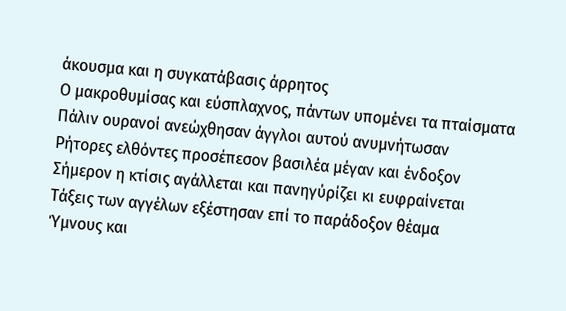άκουσμα και η συγκατάβασις άρρητος
Ο μακροθυμίσας και εύσπλαχνος, πάντων υπομένει τα πταίσματα
Πάλιν ουρανοί ανεώχθησαν άγγλοι αυτού ανυμνήτωσαν
Ρήτορες ελθόντες προσέπεσον βασιλέα μέγαν και ένδοξον
Σήμερον η κτίσις αγάλλεται και πανηγύρίζει κι ευφραίνεται
Τάξεις των αγγέλων εξέστησαν επί το παράδοξον θέαμα
Ύμνους και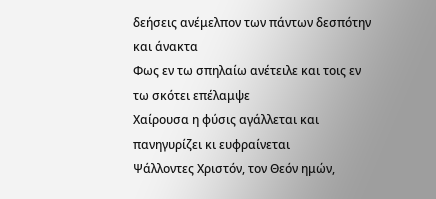δεήσεις ανέμελπον των πάντων δεσπότην και άνακτα
Φως εν τω σπηλαίω ανέτειλε και τοις εν τω σκότει επέλαμψε
Χαίρουσα η φύσις αγάλλεται και πανηγυρίζει κι ευφραίνεται
Ψάλλοντες Χριστόν, τον Θεόν ημών,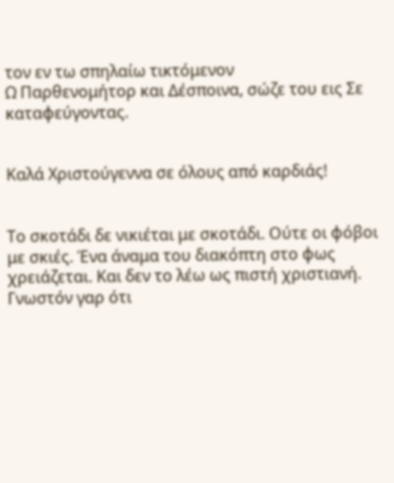τον εν τω σπηλαίω τικτόμενον
Ω Παρθενομήτορ και Δέσποινα, σώζε του εις Σε καταφεύγοντας.


Καλά Χριστούγεννα σε όλους από καρδιάς!


Το σκοτάδι δε νικιέται με σκοτάδι. Ούτε οι φόβοι με σκιές. Ένα άναμα του διακόπτη στο φως χρειάζεται. Και δεν το λέω ως πιστή χριστιανή. Γνωστόν γαρ ότι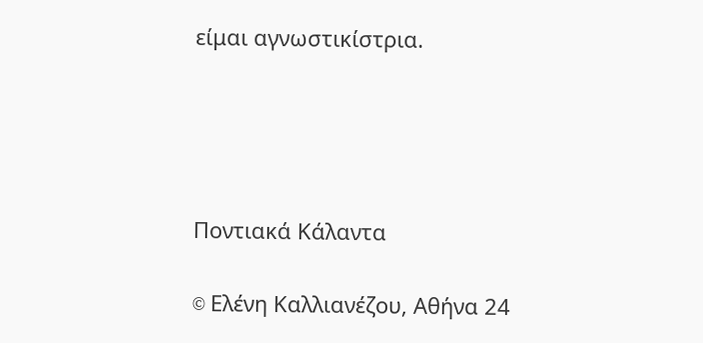είμαι αγνωστικίστρια.







Ποντιακά Κάλαντα


© Eλένη Καλλιανέζου, Αθήνα 24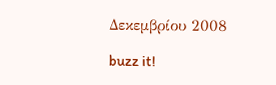Δεκεμβρίου 2008

buzz it!